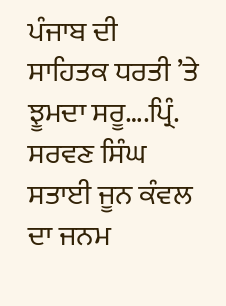ਪੰਜਾਬ ਦੀ ਸਾਹਿਤਕ ਧਰਤੀ ’ਤੇ ਝੂਮਦਾ ਸਰੂ….ਪ੍ਰਿੰ. ਸਰਵਣ ਸਿੰਘ
ਸਤਾਈ ਜੂਨ ਕੰਵਲ ਦਾ ਜਨਮ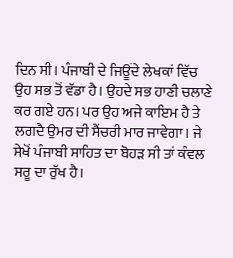ਦਿਨ ਸੀ। ਪੰਜਾਬੀ ਦੇ ਜਿਊਂਦੇ ਲੇਖਕਾਂ ਵਿੱਚ ਉਹ ਸਭ ਤੋਂ ਵੱਡਾ ਹੈ। ਉਹਦੇ ਸਭ ਹਾਣੀ ਚਲਾਣੇ ਕਰ ਗਏ ਹਨ। ਪਰ ਉਹ ਅਜੇ ਕਾਇਮ ਹੈ ਤੇ ਲਗਦੈ ਉਮਰ ਦੀ ਸੈਂਚਰੀ ਮਾਰ ਜਾਵੇਗਾ। ਜੇ ਸੇਖੋਂ ਪੰਜਾਬੀ ਸਾਹਿਤ ਦਾ ਬੋਹੜ ਸੀ ਤਾਂ ਕੰਵਲ ਸਰੂ ਦਾ ਰੁੱਖ ਹੈ।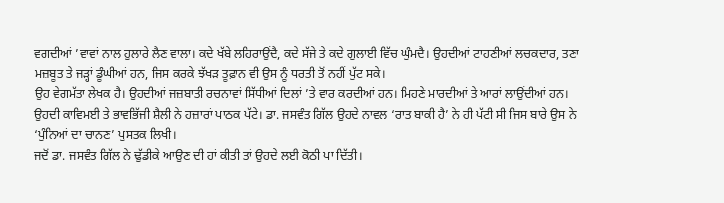ਵਗਦੀਆਂ ’ਵਾਵਾਂ ਨਾਲ ਹੁਲਾਰੇ ਲੈਣ ਵਾਲਾ। ਕਦੇ ਖੱਬੇ ਲਹਿਰਾਉਂਦੈ, ਕਦੇ ਸੱਜੇ ਤੇ ਕਦੇ ਗੁਲਾਈ ਵਿੱਚ ਘੁੰਮਦੈ। ਉਹਦੀਆਂ ਟਾਹਣੀਆਂ ਲਚਕਦਾਰ, ਤਣਾ ਮਜ਼ਬੂਤ ਤੇ ਜੜ੍ਹਾਂ ਡੂੰਘੀਆਂ ਹਨ, ਜਿਸ ਕਰਕੇ ਝੱਖੜ ਤੂਫ਼ਾਨ ਵੀ ਉਸ ਨੂੰ ਧਰਤੀ ਤੋਂ ਨਹੀਂ ਪੁੱਟ ਸਕੇ।
ਉਹ ਵੇਗਮੱਤਾ ਲੇਖਕ ਹੈ। ਉਹਦੀਆਂ ਜਜ਼ਬਾਤੀ ਰਚਨਾਵਾਂ ਸਿੱਧੀਆਂ ਦਿਲਾਂ ’ਤੇ ਵਾਰ ਕਰਦੀਆਂ ਹਨ। ਮਿਹਣੇ ਮਾਰਦੀਆਂ ਤੇ ਆਰਾਂ ਲਾਉਂਦੀਆਂ ਹਨ। ਉਹਦੀ ਕਾਵਿਮਈ ਤੇ ਭਾਵਭਿੱਜੀ ਸ਼ੈਲੀ ਨੇ ਹਜ਼ਾਰਾਂ ਪਾਠਕ ਪੱਟੇ। ਡਾ. ਜਸਵੰਤ ਗਿੱਲ ਉਹਦੇ ਨਾਵਲ ‘ਰਾਤ ਬਾਕੀ ਹੈ’ ਨੇ ਹੀ ਪੱਟੀ ਸੀ ਜਿਸ ਬਾਰੇ ਉਸ ਨੇ ‘ਪੁੰਨਿਆਂ ਦਾ ਚਾਨਣ’ ਪੁਸਤਕ ਲਿਖੀ।
ਜਦੋਂ ਡਾ. ਜਸਵੰਤ ਗਿੱਲ ਨੇ ਢੁੱਡੀਕੇ ਆਉਣ ਦੀ ਹਾਂ ਕੀਤੀ ਤਾਂ ਉਹਦੇ ਲਈ ਕੋਠੀ ਪਾ ਦਿੱਤੀ।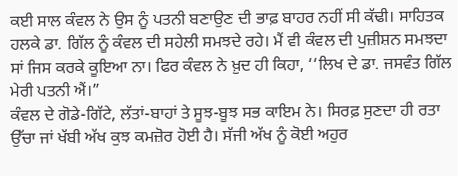ਕਈ ਸਾਲ ਕੰਵਲ ਨੇ ਉਸ ਨੂੰ ਪਤਨੀ ਬਣਾਉਣ ਦੀ ਭਾਫ਼ ਬਾਹਰ ਨਹੀਂ ਸੀ ਕੱਢੀ। ਸਾਹਿਤਕ ਹਲਕੇ ਡਾ. ਗਿੱਲ ਨੂੰ ਕੰਵਲ ਦੀ ਸਹੇਲੀ ਸਮਝਦੇ ਰਹੇ। ਮੈਂ ਵੀ ਕੰਵਲ ਦੀ ਪੁਜ਼ੀਸ਼ਨ ਸਮਝਦਾ ਸਾਂ ਜਿਸ ਕਰਕੇ ਕੂਇਆ ਨਾ। ਫਿਰ ਕੰਵਲ ਨੇ ਖ਼ੁਦ ਹੀ ਕਿਹਾ, ‘‘ਲਿਖ ਦੇ ਡਾ. ਜਸਵੰਤ ਗਿੱਲ ਮੇਰੀ ਪਤਨੀ ਐਂ।”
ਕੰਵਲ ਦੇ ਗੋਡੇ-ਗਿੱਟੇ, ਲੱਤਾਂ-ਬਾਹਾਂ ਤੇ ਸੂਝ-ਬੂਝ ਸਭ ਕਾਇਮ ਨੇ। ਸਿਰਫ਼ ਸੁਣਦਾ ਹੀ ਰਤਾ ਉੱਚਾ ਜਾਂ ਖੱਬੀ ਅੱਖ ਕੁਝ ਕਮਜ਼ੋਰ ਹੋਈ ਹੈ। ਸੱਜੀ ਅੱਖ ਨੂੰ ਕੋਈ ਅਹੁਰ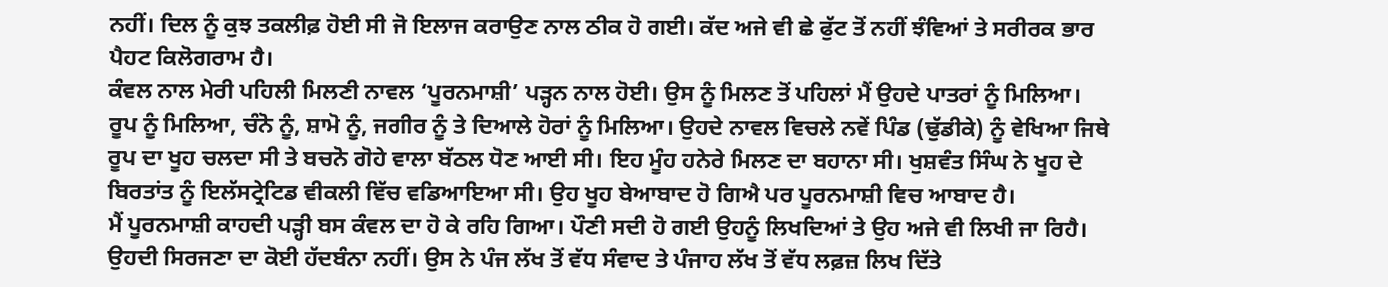ਨਹੀਂ। ਦਿਲ ਨੂੰ ਕੁਝ ਤਕਲੀਫ਼ ਹੋਈ ਸੀ ਜੋ ਇਲਾਜ ਕਰਾਉਣ ਨਾਲ ਠੀਕ ਹੋ ਗਈ। ਕੱਦ ਅਜੇ ਵੀ ਛੇ ਫੁੱਟ ਤੋਂ ਨਹੀਂ ਝੰਵਿਆਂ ਤੇ ਸਰੀਰਕ ਭਾਰ ਪੈਹਟ ਕਿਲੋਗਰਾਮ ਹੈ।
ਕੰਵਲ ਨਾਲ ਮੇਰੀ ਪਹਿਲੀ ਮਿਲਣੀ ਨਾਵਲ ‘ਪੂਰਨਮਾਸ਼ੀ’ ਪੜ੍ਹਨ ਨਾਲ ਹੋਈ। ਉਸ ਨੂੰ ਮਿਲਣ ਤੋਂ ਪਹਿਲਾਂ ਮੈਂ ਉਹਦੇ ਪਾਤਰਾਂ ਨੂੰ ਮਿਲਿਆ। ਰੂਪ ਨੂੰ ਮਿਲਿਆ, ਚੰਨੋ ਨੂੰ, ਸ਼ਾਮੋ ਨੂੰ, ਜਗੀਰ ਨੂੰ ਤੇ ਦਿਆਲੇ ਹੋਰਾਂ ਨੂੰ ਮਿਲਿਆ। ਉਹਦੇ ਨਾਵਲ ਵਿਚਲੇ ਨਵੇਂ ਪਿੰਡ (ਢੁੱਡੀਕੇ) ਨੂੰ ਵੇਖਿਆ ਜਿਥੇ ਰੂਪ ਦਾ ਖੂਹ ਚਲਦਾ ਸੀ ਤੇ ਬਚਨੋ ਗੋਹੇ ਵਾਲਾ ਬੱਠਲ ਧੋਣ ਆਈ ਸੀ। ਇਹ ਮੂੰਹ ਹਨੇਰੇ ਮਿਲਣ ਦਾ ਬਹਾਨਾ ਸੀ। ਖੁਸ਼ਵੰਤ ਸਿੰਘ ਨੇ ਖੂਹ ਦੇ ਬਿਰਤਾਂਤ ਨੂੰ ਇਲੱਸਟ੍ਰੇਟਿਡ ਵੀਕਲੀ ਵਿੱਚ ਵਡਿਆਇਆ ਸੀ। ਉਹ ਖੂਹ ਬੇਆਬਾਦ ਹੋ ਗਿਐ ਪਰ ਪੂਰਨਮਾਸ਼ੀ ਵਿਚ ਆਬਾਦ ਹੈ।
ਮੈਂ ਪੂਰਨਮਾਸ਼ੀ ਕਾਹਦੀ ਪੜ੍ਹੀ ਬਸ ਕੰਵਲ ਦਾ ਹੋ ਕੇ ਰਹਿ ਗਿਆ। ਪੌਣੀ ਸਦੀ ਹੋ ਗਈ ਉਹਨੂੰ ਲਿਖਦਿਆਂ ਤੇ ਉਹ ਅਜੇ ਵੀ ਲਿਖੀ ਜਾ ਰਿਹੈ। ਉਹਦੀ ਸਿਰਜਣਾ ਦਾ ਕੋਈ ਹੱਦਬੰਨਾ ਨਹੀਂ। ਉਸ ਨੇ ਪੰਜ ਲੱਖ ਤੋਂ ਵੱਧ ਸੰਵਾਦ ਤੇ ਪੰਜਾਹ ਲੱਖ ਤੋਂ ਵੱਧ ਲਫ਼ਜ਼ ਲਿਖ ਦਿੱਤੇ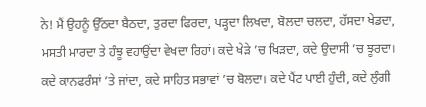ਨੇ! ਮੈਂ ਉਹਨੂੰ ਉੱਠਦਾ ਬੈਠਦਾ, ਤੁਰਦਾ ਫਿਰਦਾ, ਪੜ੍ਹਦਾ ਲਿਖਦਾ, ਬੋਲਦਾ ਚਲਦਾ, ਹੱਸਦਾ ਖੇਡਦਾ, ਮਸਤੀ ਮਾਰਦਾ ਤੇ ਹੰਝੂ ਵਹਾਉਂਦਾ ਵੇਖਦਾ ਰਿਹਾਂ। ਕਦੇ ਖੇੜੇ ’ਚ ਖਿੜਦਾ, ਕਦੇ ਉਦਾਸੀ ’ਚ ਝੂਰਦਾ। ਕਦੇ ਕਾਨਫਰੰਸਾਂ ’ਤੇ ਜਾਂਦਾ, ਕਦੇ ਸਾਹਿਤ ਸਭਾਵਾਂ ’ਚ ਬੋਲਦਾ। ਕਦੇ ਪੈਂਟ ਪਾਈ ਹੁੰਦੀ, ਕਦੇ ਲੁੰਗੀ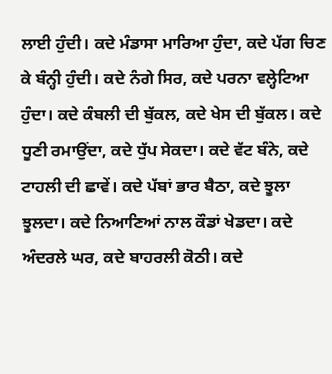ਲਾਈ ਹੁੰਦੀ। ਕਦੇ ਮੰਡਾਸਾ ਮਾਰਿਆ ਹੁੰਦਾ, ਕਦੇ ਪੱਗ ਚਿਣ ਕੇ ਬੰਨ੍ਹੀ ਹੁੰਦੀ। ਕਦੇ ਨੰਗੇ ਸਿਰ, ਕਦੇ ਪਰਨਾ ਵਲ੍ਹੇਟਿਆ ਹੁੰਦਾ। ਕਦੇ ਕੰਬਲੀ ਦੀ ਬੁੱਕਲ, ਕਦੇ ਖੇਸ ਦੀ ਬੁੱਕਲ। ਕਦੇ ਧੂਣੀ ਰਮਾਉਂਦਾ, ਕਦੇ ਧੁੱਪ ਸੇਕਦਾ। ਕਦੇ ਵੱਟ ਬੰਨੇ, ਕਦੇ ਟਾਹਲੀ ਦੀ ਛਾਵੇਂ। ਕਦੇ ਪੱਬਾਂ ਭਾਰ ਬੈਠਾ, ਕਦੇ ਝੂਲਾ ਝੂਲਦਾ। ਕਦੇ ਨਿਆਣਿਆਂ ਨਾਲ ਕੌਡਾਂ ਖੇਡਦਾ। ਕਦੇ ਅੰਦਰਲੇ ਘਰ, ਕਦੇ ਬਾਹਰਲੀ ਕੋਠੀ। ਕਦੇ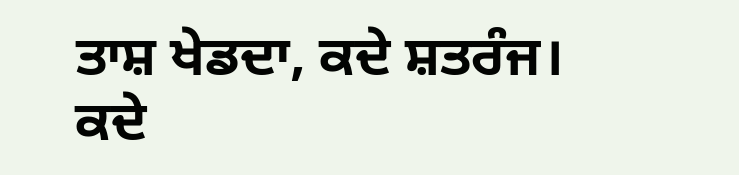ਤਾਸ਼ ਖੇਡਦਾ, ਕਦੇ ਸ਼ਤਰੰਜ। ਕਦੇ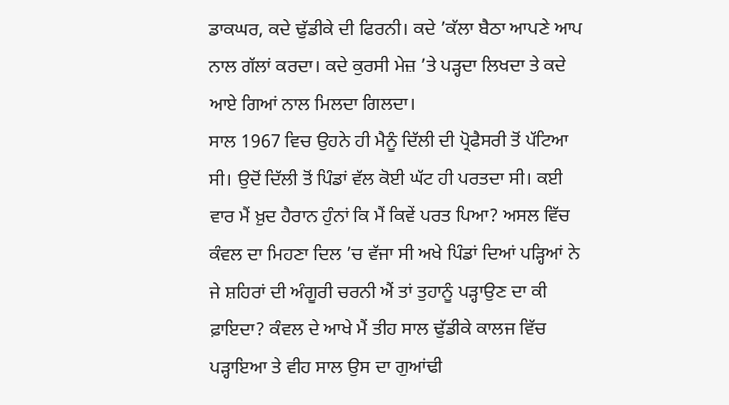ਡਾਕਘਰ, ਕਦੇ ਢੁੱਡੀਕੇ ਦੀ ਫਿਰਨੀ। ਕਦੇ ’ਕੱਲਾ ਬੈਠਾ ਆਪਣੇ ਆਪ ਨਾਲ ਗੱਲਾਂ ਕਰਦਾ। ਕਦੇ ਕੁਰਸੀ ਮੇਜ਼ ’ਤੇ ਪੜ੍ਹਦਾ ਲਿਖਦਾ ਤੇ ਕਦੇ ਆਏ ਗਿਆਂ ਨਾਲ ਮਿਲਦਾ ਗਿਲਦਾ।
ਸਾਲ 1967 ਵਿਚ ਉਹਨੇ ਹੀ ਮੈਨੂੰ ਦਿੱਲੀ ਦੀ ਪ੍ਰੋਫੈਸਰੀ ਤੋਂ ਪੱਟਿਆ ਸੀ। ਉਦੋਂ ਦਿੱਲੀ ਤੋਂ ਪਿੰਡਾਂ ਵੱਲ ਕੋਈ ਘੱਟ ਹੀ ਪਰਤਦਾ ਸੀ। ਕਈ ਵਾਰ ਮੈਂ ਖ਼ੁਦ ਹੈਰਾਨ ਹੁੰਨਾਂ ਕਿ ਮੈਂ ਕਿਵੇਂ ਪਰਤ ਪਿਆ? ਅਸਲ ਵਿੱਚ ਕੰਵਲ ਦਾ ਮਿਹਣਾ ਦਿਲ ’ਚ ਵੱਜਾ ਸੀ ਅਖੇ ਪਿੰਡਾਂ ਦਿਆਂ ਪੜ੍ਹਿਆਂ ਨੇ ਜੇ ਸ਼ਹਿਰਾਂ ਦੀ ਅੰਗੂਰੀ ਚਰਨੀ ਐਂ ਤਾਂ ਤੁਹਾਨੂੰ ਪੜ੍ਹਾਉਣ ਦਾ ਕੀ ਫ਼ਾਇਦਾ? ਕੰਵਲ ਦੇ ਆਖੇ ਮੈਂ ਤੀਹ ਸਾਲ ਢੁੱਡੀਕੇ ਕਾਲਜ ਵਿੱਚ ਪੜ੍ਹਾਇਆ ਤੇ ਵੀਹ ਸਾਲ ਉਸ ਦਾ ਗੁਆਂਢੀ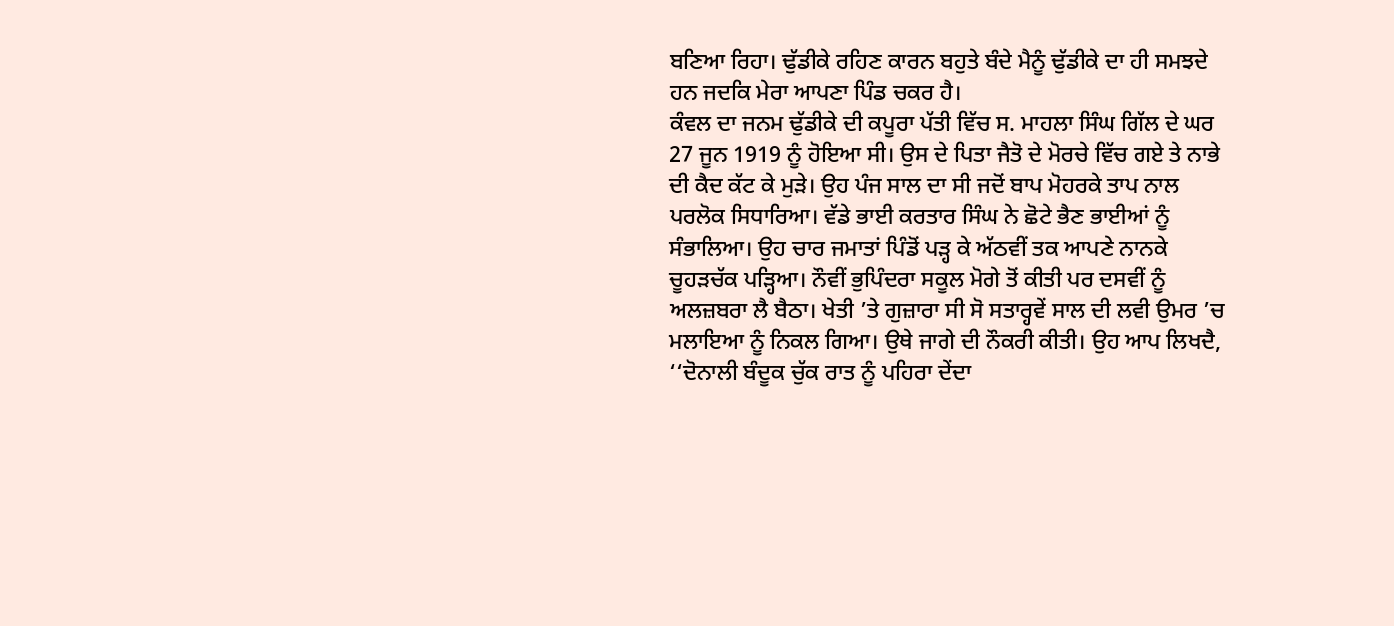ਬਣਿਆ ਰਿਹਾ। ਢੁੱਡੀਕੇ ਰਹਿਣ ਕਾਰਨ ਬਹੁਤੇ ਬੰਦੇ ਮੈਨੂੰ ਢੁੱਡੀਕੇ ਦਾ ਹੀ ਸਮਝਦੇ ਹਨ ਜਦਕਿ ਮੇਰਾ ਆਪਣਾ ਪਿੰਡ ਚਕਰ ਹੈ।
ਕੰਵਲ ਦਾ ਜਨਮ ਢੁੱਡੀਕੇ ਦੀ ਕਪੂਰਾ ਪੱਤੀ ਵਿੱਚ ਸ. ਮਾਹਲਾ ਸਿੰਘ ਗਿੱਲ ਦੇ ਘਰ 27 ਜੂਨ 1919 ਨੂੰ ਹੋਇਆ ਸੀ। ਉਸ ਦੇ ਪਿਤਾ ਜੈਤੋ ਦੇ ਮੋਰਚੇ ਵਿੱਚ ਗਏ ਤੇ ਨਾਭੇ ਦੀ ਕੈਦ ਕੱਟ ਕੇ ਮੁੜੇ। ਉਹ ਪੰਜ ਸਾਲ ਦਾ ਸੀ ਜਦੋਂ ਬਾਪ ਮੋਹਰਕੇ ਤਾਪ ਨਾਲ ਪਰਲੋਕ ਸਿਧਾਰਿਆ। ਵੱਡੇ ਭਾਈ ਕਰਤਾਰ ਸਿੰਘ ਨੇ ਛੋਟੇ ਭੈਣ ਭਾਈਆਂ ਨੂੰ ਸੰਭਾਲਿਆ। ਉਹ ਚਾਰ ਜਮਾਤਾਂ ਪਿੰਡੋਂ ਪੜ੍ਹ ਕੇ ਅੱਠਵੀਂ ਤਕ ਆਪਣੇ ਨਾਨਕੇ ਚੂਹੜਚੱਕ ਪੜ੍ਹਿਆ। ਨੌਵੀਂ ਭੁਪਿੰਦਰਾ ਸਕੂਲ ਮੋਗੇ ਤੋਂ ਕੀਤੀ ਪਰ ਦਸਵੀਂ ਨੂੰ ਅਲਜ਼ਬਰਾ ਲੈ ਬੈਠਾ। ਖੇਤੀ ’ਤੇ ਗੁਜ਼ਾਰਾ ਸੀ ਸੋ ਸਤਾਰ੍ਹਵੇਂ ਸਾਲ ਦੀ ਲਵੀ ਉਮਰ ’ਚ ਮਲਾਇਆ ਨੂੰ ਨਿਕਲ ਗਿਆ। ਉਥੇ ਜਾਗੇ ਦੀ ਨੌਕਰੀ ਕੀਤੀ। ਉਹ ਆਪ ਲਿਖਦੈ, ‘‘ਦੋਨਾਲੀ ਬੰਦੂਕ ਚੁੱਕ ਰਾਤ ਨੂੰ ਪਹਿਰਾ ਦੇਂਦਾ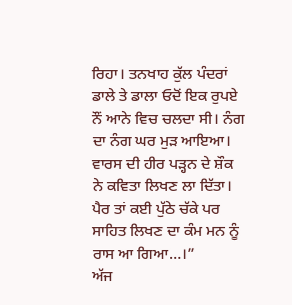ਰਿਹਾ। ਤਨਖਾਹ ਕੁੱਲ ਪੰਦਰਾਂ ਡਾਲੇ ਤੇ ਡਾਲਾ ਓਦੋਂ ਇਕ ਰੁਪਏ ਨੌਂ ਆਨੇ ਵਿਚ ਚਲਦਾ ਸੀ। ਨੰਗ ਦਾ ਨੰਗ ਘਰ ਮੁੜ ਆਇਆ। ਵਾਰਸ ਦੀ ਹੀਰ ਪੜ੍ਹਨ ਦੇ ਸ਼ੌਕ ਨੇ ਕਵਿਤਾ ਲਿਖਣ ਲਾ ਦਿੱਤਾ। ਪੈਰ ਤਾਂ ਕਈ ਪੁੱਠੇ ਚੱਕੇ ਪਰ ਸਾਹਿਤ ਲਿਖਣ ਦਾ ਕੰਮ ਮਨ ਨੂੰ ਰਾਸ ਆ ਗਿਆ…।”
ਅੱਜ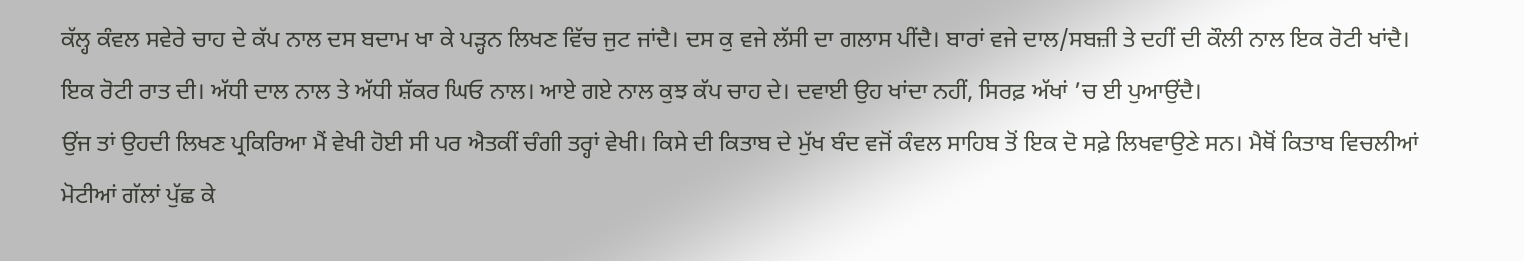ਕੱਲ੍ਹ ਕੰਵਲ ਸਵੇਰੇ ਚਾਹ ਦੇ ਕੱਪ ਨਾਲ ਦਸ ਬਦਾਮ ਖਾ ਕੇ ਪੜ੍ਹਨ ਲਿਖਣ ਵਿੱਚ ਜੁਟ ਜਾਂਦੈ। ਦਸ ਕੁ ਵਜੇ ਲੱਸੀ ਦਾ ਗਲਾਸ ਪੀਂਦੈ। ਬਾਰਾਂ ਵਜੇ ਦਾਲ/ਸਬਜ਼ੀ ਤੇ ਦਹੀਂ ਦੀ ਕੌਲੀ ਨਾਲ ਇਕ ਰੋਟੀ ਖਾਂਦੈ। ਇਕ ਰੋਟੀ ਰਾਤ ਦੀ। ਅੱਧੀ ਦਾਲ ਨਾਲ ਤੇ ਅੱਧੀ ਸ਼ੱਕਰ ਘਿਓ ਨਾਲ। ਆਏ ਗਏ ਨਾਲ ਕੁਝ ਕੱਪ ਚਾਹ ਦੇ। ਦਵਾਈ ਉਹ ਖਾਂਦਾ ਨਹੀਂ, ਸਿਰਫ਼ ਅੱਖਾਂ ’ਚ ਈ ਪੁਆਉਂਦੈ।
ਉਂਜ ਤਾਂ ਉਹਦੀ ਲਿਖਣ ਪ੍ਰਕਿਰਿਆ ਮੈਂ ਵੇਖੀ ਹੋਈ ਸੀ ਪਰ ਐਤਕੀਂ ਚੰਗੀ ਤਰ੍ਹਾਂ ਵੇਖੀ। ਕਿਸੇ ਦੀ ਕਿਤਾਬ ਦੇ ਮੁੱਖ ਬੰਦ ਵਜੋਂ ਕੰਵਲ ਸਾਹਿਬ ਤੋਂ ਇਕ ਦੋ ਸਫ਼ੇ ਲਿਖਵਾਉਣੇ ਸਨ। ਮੈਥੋਂ ਕਿਤਾਬ ਵਿਚਲੀਆਂ ਮੋਟੀਆਂ ਗੱਲਾਂ ਪੁੱਛ ਕੇ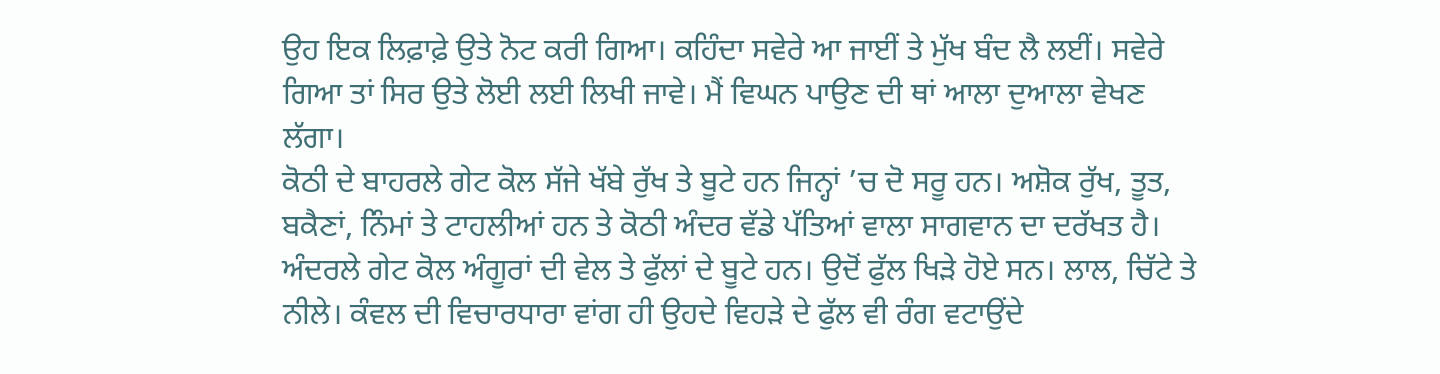ਉਹ ਇਕ ਲਿਫ਼ਾਫ਼ੇ ਉਤੇ ਨੋਟ ਕਰੀ ਗਿਆ। ਕਹਿੰਦਾ ਸਵੇਰੇ ਆ ਜਾਈਂ ਤੇ ਮੁੱਖ ਬੰਦ ਲੈ ਲਈਂ। ਸਵੇਰੇ ਗਿਆ ਤਾਂ ਸਿਰ ਉਤੇ ਲੋਈ ਲਈ ਲਿਖੀ ਜਾਵੇ। ਮੈਂ ਵਿਘਨ ਪਾਉਣ ਦੀ ਥਾਂ ਆਲਾ ਦੁਆਲਾ ਵੇਖਣ ਲੱਗਾ।
ਕੋਠੀ ਦੇ ਬਾਹਰਲੇ ਗੇਟ ਕੋਲ ਸੱਜੇ ਖੱਬੇ ਰੁੱਖ ਤੇ ਬੂਟੇ ਹਨ ਜਿਨ੍ਹਾਂ ’ਚ ਦੋ ਸਰੂ ਹਨ। ਅਸ਼ੋਕ ਰੁੱਖ, ਤੂਤ, ਬਕੈਣਾਂ, ਨਿੰਮਾਂ ਤੇ ਟਾਹਲੀਆਂ ਹਨ ਤੇ ਕੋਠੀ ਅੰਦਰ ਵੱਡੇ ਪੱਤਿਆਂ ਵਾਲਾ ਸਾਗਵਾਨ ਦਾ ਦਰੱਖਤ ਹੈ। ਅੰਦਰਲੇ ਗੇਟ ਕੋਲ ਅੰਗੂਰਾਂ ਦੀ ਵੇਲ ਤੇ ਫੁੱਲਾਂ ਦੇ ਬੂਟੇ ਹਨ। ਉਦੋਂ ਫੁੱਲ ਖਿੜੇ ਹੋਏ ਸਨ। ਲਾਲ, ਚਿੱਟੇ ਤੇ ਨੀਲੇ। ਕੰਵਲ ਦੀ ਵਿਚਾਰਧਾਰਾ ਵਾਂਗ ਹੀ ਉਹਦੇ ਵਿਹੜੇ ਦੇ ਫੁੱਲ ਵੀ ਰੰਗ ਵਟਾਉਂਦੇ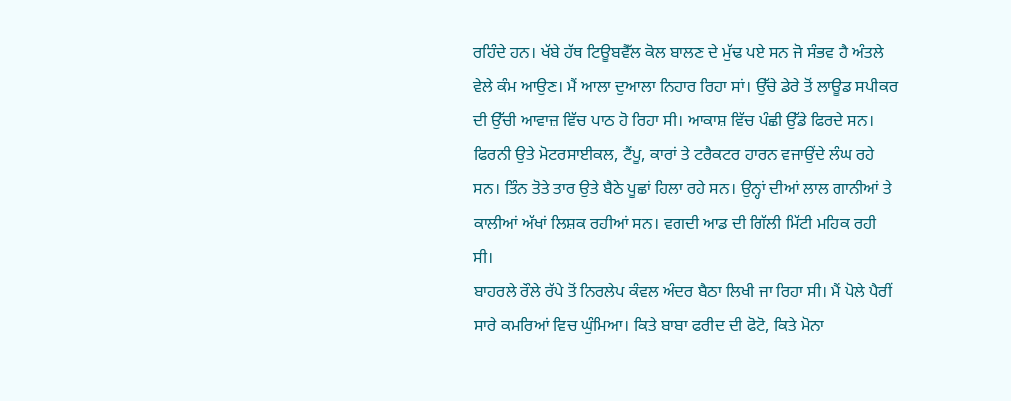ਰਹਿੰਦੇ ਹਨ। ਖੱਬੇ ਹੱਥ ਟਿਊਬਵੈੱਲ ਕੋਲ ਬਾਲਣ ਦੇ ਮੁੱਢ ਪਏ ਸਨ ਜੋ ਸੰਭਵ ਹੈ ਅੰਤਲੇ ਵੇਲੇ ਕੰਮ ਆਉਣ। ਮੈਂ ਆਲਾ ਦੁਆਲਾ ਨਿਹਾਰ ਰਿਹਾ ਸਾਂ। ਉੱਚੇ ਡੇਰੇ ਤੋਂ ਲਾਊਡ ਸਪੀਕਰ ਦੀ ਉੱਚੀ ਆਵਾਜ਼ ਵਿੱਚ ਪਾਠ ਹੋ ਰਿਹਾ ਸੀ। ਆਕਾਸ਼ ਵਿੱਚ ਪੰਛੀ ਉੱਡੇ ਫਿਰਦੇ ਸਨ। ਫਿਰਨੀ ਉਤੇ ਮੋਟਰਸਾਈਕਲ, ਟੈਂਪੂ, ਕਾਰਾਂ ਤੇ ਟਰੈਕਟਰ ਹਾਰਨ ਵਜਾਉਂਦੇ ਲੰਘ ਰਹੇ ਸਨ। ਤਿੰਨ ਤੋਤੇ ਤਾਰ ਉਤੇ ਬੈਠੇ ਪੂਛਾਂ ਹਿਲਾ ਰਹੇ ਸਨ। ਉਨ੍ਹਾਂ ਦੀਆਂ ਲਾਲ ਗਾਨੀਆਂ ਤੇ ਕਾਲੀਆਂ ਅੱਖਾਂ ਲਿਸ਼ਕ ਰਹੀਆਂ ਸਨ। ਵਗਦੀ ਆਡ ਦੀ ਗਿੱਲੀ ਮਿੱਟੀ ਮਹਿਕ ਰਹੀ ਸੀ।
ਬਾਹਰਲੇ ਰੌਲੇ ਰੱਪੇ ਤੋਂ ਨਿਰਲੇਪ ਕੰਵਲ ਅੰਦਰ ਬੈਠਾ ਲਿਖੀ ਜਾ ਰਿਹਾ ਸੀ। ਮੈਂ ਪੋਲੇ ਪੈਰੀਂ ਸਾਰੇ ਕਮਰਿਆਂ ਵਿਚ ਘੁੰਮਿਆ। ਕਿਤੇ ਬਾਬਾ ਫਰੀਦ ਦੀ ਫੋਟੋ, ਕਿਤੇ ਮੋਨਾ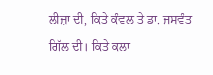ਲੀਜ਼ਾ ਦੀ, ਕਿਤੇ ਕੰਵਲ ਤੇ ਡਾ. ਜਸਵੰਤ ਗਿੱਲ ਦੀ। ਕਿਤੇ ਕਲਾ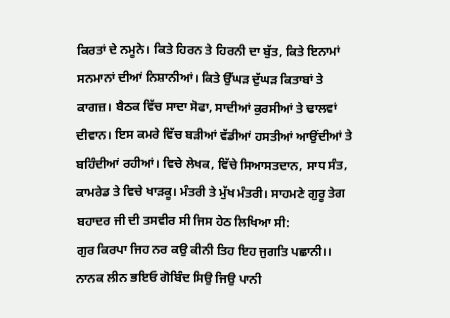ਕਿਰਤਾਂ ਦੇ ਨਮੂਨੇ। ਕਿਤੇ ਹਿਰਨ ਤੇ ਹਿਰਨੀ ਦਾ ਬੁੱਤ, ਕਿਤੇ ਇਨਾਮਾਂ ਸਨਮਾਨਾਂ ਦੀਆਂ ਨਿਸ਼ਾਨੀਆਂ। ਕਿਤੇ ਉੱਘੜ ਦੁੱਘੜ ਕਿਤਾਬਾਂ ਤੇ ਕਾਗਜ਼। ਬੈਠਕ ਵਿੱਚ ਸਾਦਾ ਸੋਫਾ, ਸਾਦੀਆਂ ਕੁਰਸੀਆਂ ਤੇ ਢਾਲਵਾਂ ਦੀਵਾਨ। ਇਸ ਕਮਰੇ ਵਿੱਚ ਬੜੀਆਂ ਵੱਡੀਆਂ ਹਸਤੀਆਂ ਆਉਂਦੀਆਂ ਤੇ ਬਹਿੰਦੀਆਂ ਰਹੀਆਂ। ਵਿਚੇ ਲੇਖਕ, ਵਿੱਚੇ ਸਿਆਸਤਦਾਨ, ਸਾਧ ਸੰਤ, ਕਾਮਰੇਡ ਤੇ ਵਿਚੇ ਖਾੜਕੂ। ਮੰਤਰੀ ਤੇ ਮੁੱਖ ਮੰਤਰੀ। ਸਾਹਮਣੇ ਗੁਰੂ ਤੇਗ ਬਹਾਦਰ ਜੀ ਦੀ ਤਸਵੀਰ ਸੀ ਜਿਸ ਹੇਠ ਲਿਖਿਆ ਸੀ:
ਗੁਰ ਕਿਰਪਾ ਜਿਹ ਨਰ ਕਉ ਕੀਨੀ ਤਿਹ ਇਹ ਜੁਗਤਿ ਪਛਾਨੀ।।
ਨਾਨਕ ਲੀਨ ਭਇਓ ਗੋਬਿੰਦ ਸਿਉ ਜਿਉ ਪਾਨੀ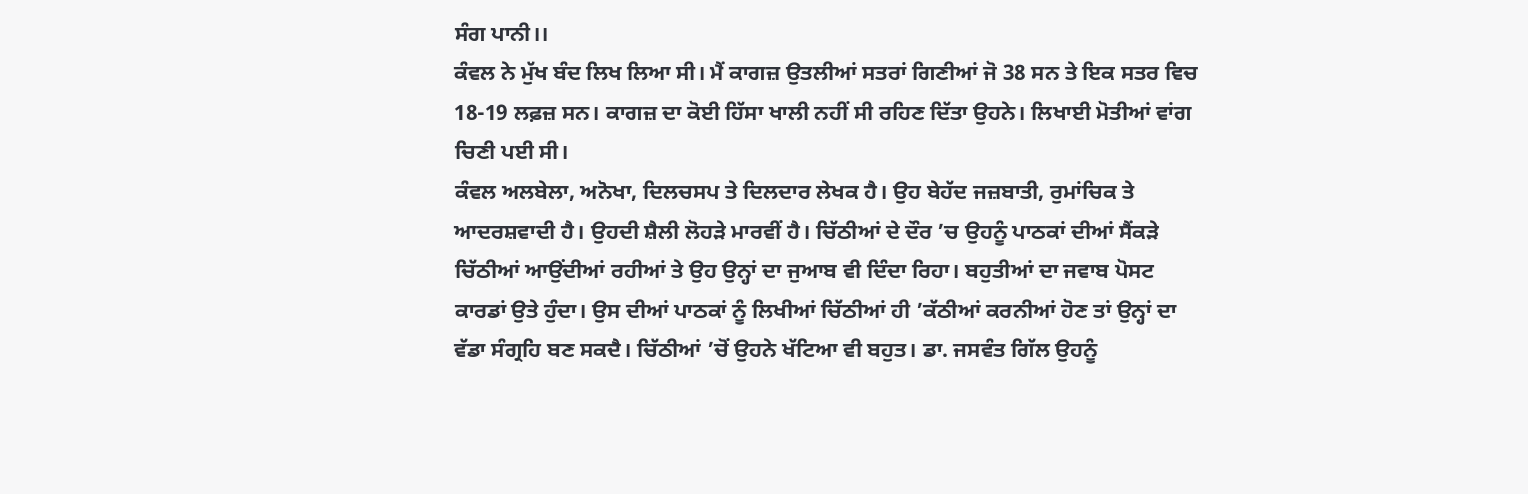ਸੰਗ ਪਾਨੀ।।
ਕੰਵਲ ਨੇ ਮੁੱਖ ਬੰਦ ਲਿਖ ਲਿਆ ਸੀ। ਮੈਂ ਕਾਗਜ਼ ਉਤਲੀਆਂ ਸਤਰਾਂ ਗਿਣੀਆਂ ਜੋ 38 ਸਨ ਤੇ ਇਕ ਸਤਰ ਵਿਚ 18-19 ਲਫ਼ਜ਼ ਸਨ। ਕਾਗਜ਼ ਦਾ ਕੋਈ ਹਿੱਸਾ ਖਾਲੀ ਨਹੀਂ ਸੀ ਰਹਿਣ ਦਿੱਤਾ ਉਹਨੇ। ਲਿਖਾਈ ਮੋਤੀਆਂ ਵਾਂਗ ਚਿਣੀ ਪਈ ਸੀ।
ਕੰਵਲ ਅਲਬੇਲਾ, ਅਨੋਖਾ, ਦਿਲਚਸਪ ਤੇ ਦਿਲਦਾਰ ਲੇਖਕ ਹੈ। ਉਹ ਬੇਹੱਦ ਜਜ਼ਬਾਤੀ, ਰੁਮਾਂਚਿਕ ਤੇ ਆਦਰਸ਼ਵਾਦੀ ਹੈ। ਉਹਦੀ ਸ਼ੈਲੀ ਲੋਹੜੇ ਮਾਰਵੀਂ ਹੈ। ਚਿੱਠੀਆਂ ਦੇ ਦੌਰ ’ਚ ਉਹਨੂੰ ਪਾਠਕਾਂ ਦੀਆਂ ਸੈਂਕੜੇ ਚਿੱਠੀਆਂ ਆਉਂਦੀਆਂ ਰਹੀਆਂ ਤੇ ਉਹ ਉਨ੍ਹਾਂ ਦਾ ਜੁਆਬ ਵੀ ਦਿੰਦਾ ਰਿਹਾ। ਬਹੁਤੀਆਂ ਦਾ ਜਵਾਬ ਪੋਸਟ ਕਾਰਡਾਂ ਉਤੇ ਹੁੰਦਾ। ਉਸ ਦੀਆਂ ਪਾਠਕਾਂ ਨੂੰ ਲਿਖੀਆਂ ਚਿੱਠੀਆਂ ਹੀ ’ਕੱਠੀਆਂ ਕਰਨੀਆਂ ਹੋਣ ਤਾਂ ਉਨ੍ਹਾਂ ਦਾ ਵੱਡਾ ਸੰਗ੍ਰਹਿ ਬਣ ਸਕਦੈ। ਚਿੱਠੀਆਂ ’ਚੋਂ ਉਹਨੇ ਖੱਟਿਆ ਵੀ ਬਹੁਤ। ਡਾ. ਜਸਵੰਤ ਗਿੱਲ ਉਹਨੂੰ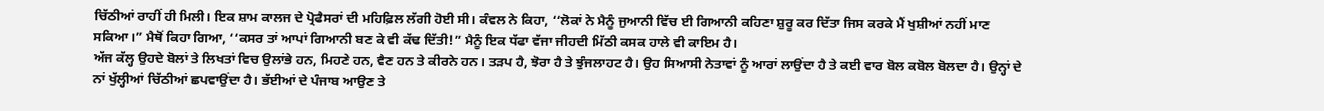ਚਿੱਠੀਆਂ ਰਾਹੀਂ ਹੀ ਮਿਲੀ। ਇਕ ਸ਼ਾਮ ਕਾਲਜ ਦੇ ਪ੍ਰੋਫੈਸਰਾਂ ਦੀ ਮਹਿਫ਼ਿਲ ਲੱਗੀ ਹੋਈ ਸੀ। ਕੰਵਲ ਨੇ ਕਿਹਾ, ‘‘ਲੋਕਾਂ ਨੇ ਮੈਨੂੰ ਜੁਆਨੀ ਵਿੱਚ ਈ ਗਿਆਨੀ ਕਹਿਣਾ ਸ਼ੁਰੂ ਕਰ ਦਿੱਤਾ ਜਿਸ ਕਰਕੇ ਮੈਂ ਖੁਸ਼ੀਆਂ ਨਹੀਂ ਮਾਣ ਸਕਿਆ।” ਮੈਥੋਂ ਕਿਹਾ ਗਿਆ, ‘‘ਕਸਰ ਤਾਂ ਆਪਾਂ ਗਿਆਨੀ ਬਣ ਕੇ ਵੀ ਕੱਢ ਦਿੱਤੀ!” ਮੈਨੂੰ ਇਕ ਧੱਫਾ ਵੱਜਾ ਜੀਹਦੀ ਮਿੱਠੀ ਕਸਕ ਹਾਲੇ ਵੀ ਕਾਇਮ ਹੈ।
ਅੱਜ ਕੱਲ੍ਹ ਉਹਦੇ ਬੋਲਾਂ ਤੇ ਲਿਖਤਾਂ ਵਿਚ ਉਲਾਂਭੇ ਹਨ, ਮਿਹਣੇ ਹਨ, ਵੈਣ ਹਨ ਤੇ ਕੀਰਨੇ ਹਨ। ਤੜਪ ਹੈ, ਝੋਰਾ ਹੈ ਤੇ ਝੁੰਜਲਾਹਟ ਹੈ। ਉਹ ਸਿਆਸੀ ਨੇਤਾਵਾਂ ਨੂੰ ਆਰਾਂ ਲਾਉਂਦਾ ਹੈ ਤੇ ਕਈ ਵਾਰ ਬੋਲ ਕਬੋਲ ਬੋਲਦਾ ਹੈ। ਉਨ੍ਹਾਂ ਦੇ ਨਾਂ ਖੁੱਲ੍ਹੀਆਂ ਚਿੱਠੀਆਂ ਛਪਵਾਉਂਦਾ ਹੈ। ਭੱਈਆਂ ਦੇ ਪੰਜਾਬ ਆਉਣ ਤੇ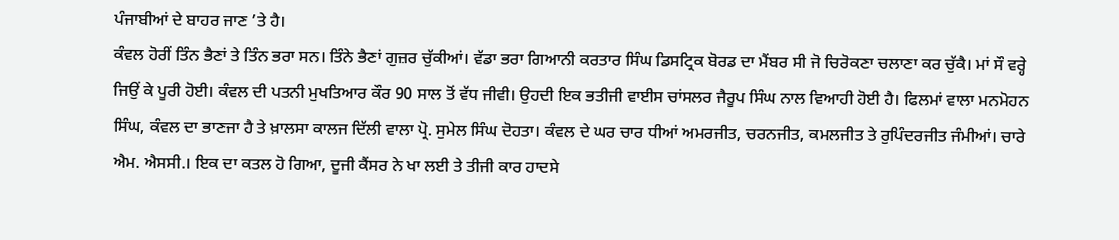ਪੰਜਾਬੀਆਂ ਦੇ ਬਾਹਰ ਜਾਣ ’ਤੇ ਹੈ।
ਕੰਵਲ ਹੋਰੀਂ ਤਿੰਨ ਭੈਣਾਂ ਤੇ ਤਿੰਨ ਭਰਾ ਸਨ। ਤਿੰਨੇ ਭੈਣਾਂ ਗੁਜ਼ਰ ਚੁੱਕੀਆਂ। ਵੱਡਾ ਭਰਾ ਗਿਆਨੀ ਕਰਤਾਰ ਸਿੰਘ ਡਿਸਟ੍ਰਿਕ ਬੋਰਡ ਦਾ ਮੈਂਬਰ ਸੀ ਜੋ ਚਿਰੋਕਣਾ ਚਲਾਣਾ ਕਰ ਚੁੱਕੈ। ਮਾਂ ਸੌ ਵਰ੍ਹੇ ਜਿਉਂ ਕੇ ਪੂਰੀ ਹੋਈ। ਕੰਵਲ ਦੀ ਪਤਨੀ ਮੁਖਤਿਆਰ ਕੌਰ 90 ਸਾਲ ਤੋਂ ਵੱਧ ਜੀਵੀ। ਉਹਦੀ ਇਕ ਭਤੀਜੀ ਵਾਈਸ ਚਾਂਸਲਰ ਜੈਰੂਪ ਸਿੰਘ ਨਾਲ ਵਿਆਹੀ ਹੋਈ ਹੈ। ਫਿਲਮਾਂ ਵਾਲਾ ਮਨਮੋਹਨ ਸਿੰਘ, ਕੰਵਲ ਦਾ ਭਾਣਜਾ ਹੈ ਤੇ ਖ਼ਾਲਸਾ ਕਾਲਜ ਦਿੱਲੀ ਵਾਲਾ ਪ੍ਰੋ. ਸੁਮੇਲ ਸਿੰਘ ਦੋਹਤਾ। ਕੰਵਲ ਦੇ ਘਰ ਚਾਰ ਧੀਆਂ ਅਮਰਜੀਤ, ਚਰਨਜੀਤ, ਕਮਲਜੀਤ ਤੇ ਰੁਪਿੰਦਰਜੀਤ ਜੰਮੀਆਂ। ਚਾਰੇ ਐਮ. ਐਸਸੀ.। ਇਕ ਦਾ ਕਤਲ ਹੋ ਗਿਆ, ਦੂਜੀ ਕੈਂਸਰ ਨੇ ਖਾ ਲਈ ਤੇ ਤੀਜੀ ਕਾਰ ਹਾਦਸੇ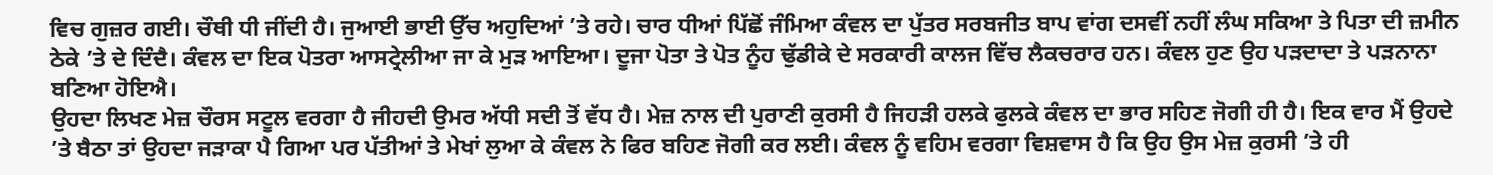ਵਿਚ ਗੁਜ਼ਰ ਗਈ। ਚੌਥੀ ਧੀ ਜੀਂਦੀ ਹੈ। ਜੁਆਈ ਭਾਈ ਉੱਚ ਅਹੁਦਿਆਂ ’ਤੇ ਰਹੇ। ਚਾਰ ਧੀਆਂ ਪਿੱਛੋਂ ਜੰਮਿਆ ਕੰਵਲ ਦਾ ਪੁੱਤਰ ਸਰਬਜੀਤ ਬਾਪ ਵਾਂਗ ਦਸਵੀਂ ਨਹੀਂ ਲੰਘ ਸਕਿਆ ਤੇ ਪਿਤਾ ਦੀ ਜ਼ਮੀਨ ਠੇਕੇ ’ਤੇ ਦੇ ਦਿੰਦੈ। ਕੰਵਲ ਦਾ ਇਕ ਪੋਤਰਾ ਆਸਟ੍ਰੇਲੀਆ ਜਾ ਕੇ ਮੁੜ ਆਇਆ। ਦੂਜਾ ਪੋਤਾ ਤੇ ਪੋਤ ਨੂੰਹ ਢੁੱਡੀਕੇ ਦੇ ਸਰਕਾਰੀ ਕਾਲਜ ਵਿੱਚ ਲੈਕਚਰਾਰ ਹਨ। ਕੰਵਲ ਹੁਣ ਉਹ ਪੜਦਾਦਾ ਤੇ ਪੜਨਾਨਾ ਬਣਿਆ ਹੋਇਐ।
ਉਹਦਾ ਲਿਖਣ ਮੇਜ਼ ਚੌਰਸ ਸਟੂਲ ਵਰਗਾ ਹੈ ਜੀਹਦੀ ਉਮਰ ਅੱਧੀ ਸਦੀ ਤੋਂ ਵੱਧ ਹੈ। ਮੇਜ਼ ਨਾਲ ਦੀ ਪੁਰਾਣੀ ਕੁਰਸੀ ਹੈ ਜਿਹੜੀ ਹਲਕੇ ਫੁਲਕੇ ਕੰਵਲ ਦਾ ਭਾਰ ਸਹਿਣ ਜੋਗੀ ਹੀ ਹੈ। ਇਕ ਵਾਰ ਮੈਂ ਉਹਦੇ ’ਤੇ ਬੈਠਾ ਤਾਂ ਉਹਦਾ ਜੜਾਕਾ ਪੈ ਗਿਆ ਪਰ ਪੱਤੀਆਂ ਤੇ ਮੇਖਾਂ ਲੁਆ ਕੇ ਕੰਵਲ ਨੇ ਫਿਰ ਬਹਿਣ ਜੋਗੀ ਕਰ ਲਈ। ਕੰਵਲ ਨੂੰ ਵਹਿਮ ਵਰਗਾ ਵਿਸ਼ਵਾਸ ਹੈ ਕਿ ਉਹ ਉਸ ਮੇਜ਼ ਕੁਰਸੀ ’ਤੇ ਹੀ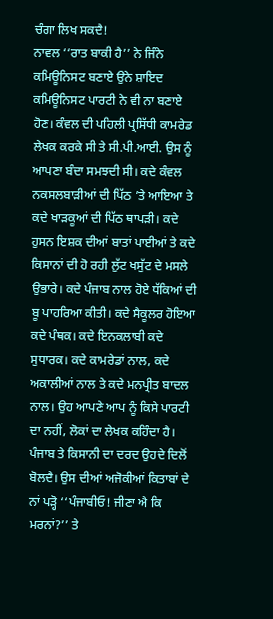ਚੰਗਾ ਲਿਖ ਸਕਦੈ!
ਨਾਵਲ ‘‘ਰਾਤ ਬਾਕੀ ਹੈ’’ ਨੇ ਜਿੰਨੇ ਕਮਿਊਨਿਸਟ ਬਣਾਏ ਉਨੇ ਸ਼ਾਇਦ ਕਮਿਊਨਿਸਟ ਪਾਰਟੀ ਨੇ ਵੀ ਨਾ ਬਣਾਏ ਹੋਣ। ਕੰਵਲ ਦੀ ਪਹਿਲੀ ਪ੍ਰਸਿੱਧੀ ਕਾਮਰੇਡ ਲੇਖਕ ਕਰਕੇ ਸੀ ਤੇ ਸੀ.ਪੀ.ਆਈ. ਉਸ ਨੂੰ ਆਪਣਾ ਬੰਦਾ ਸਮਝਦੀ ਸੀ। ਕਦੇ ਕੰਵਲ ਨਕਸਲਬਾੜੀਆਂ ਦੀ ਪਿੱਠ ’ਤੇ ਆਇਆ ਤੇ ਕਦੇ ਖਾੜਕੂਆਂ ਦੀ ਪਿੱਠ ਥਾਪੜੀ। ਕਦੇ ਹੁਸਨ ਇਸ਼ਕ ਦੀਆਂ ਬਾਤਾਂ ਪਾਈਆਂ ਤੇ ਕਦੇ ਕਿਸਾਨਾਂ ਦੀ ਹੋ ਰਹੀ ਲੁੱਟ ਖਸੁੱਟ ਦੇ ਮਸਲੇ ਉਭਾਰੇ। ਕਦੇ ਪੰਜਾਬ ਨਾਲ ਹੋਏ ਧੱਕਿਆਂ ਦੀ ਬੂ ਪਾਹਰਿਆ ਕੀਤੀ। ਕਦੇ ਸੈਕੂਲਰ ਹੋਇਆ ਕਦੇ ਪੰਥਕ। ਕਦੇ ਇਨਕਲਾਬੀ ਕਦੇ ਸੁਧਾਰਕ। ਕਦੇ ਕਾਮਰੇਡਾਂ ਨਾਲ, ਕਦੇ ਅਕਾਲੀਆਂ ਨਾਲ ਤੇ ਕਦੇ ਮਨਪ੍ਰੀਤ ਬਾਦਲ ਨਾਲ। ਉਹ ਆਪਣੇ ਆਪ ਨੂੰ ਕਿਸੇ ਪਾਰਟੀ ਦਾ ਨਹੀਂ, ਲੋਕਾਂ ਦਾ ਲੇਖਕ ਕਹਿੰਦਾ ਹੈ। ਪੰਜਾਬ ਤੇ ਕਿਸਾਨੀ ਦਾ ਦਰਦ ਉਹਦੇ ਦਿਲੋਂ ਬੋਲਦੈ। ਉਸ ਦੀਆਂ ਅਜੋਕੀਆਂ ਕਿਤਾਬਾਂ ਦੇ ਨਾਂ ਪੜ੍ਹੋ ‘‘ਪੰਜਾਬੀਓ! ਜੀਣਾ ਐ ਕਿ ਮਰਨਾਂ?’’ ਤੇ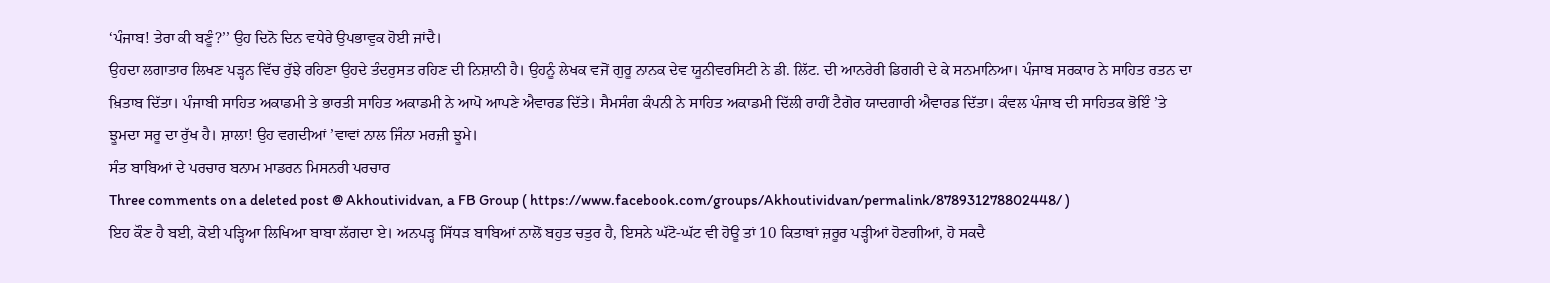‘ਪੰਜਾਬ! ਤੇਰਾ ਕੀ ਬਣੂੰ?’’ ਉਹ ਦਿਨੋ ਦਿਨ ਵਧੇਰੇ ਉਪਭਾਵੁਕ ਹੋਈ ਜਾਂਦੈ।
ਉਹਦਾ ਲਗਾਤਾਰ ਲਿਖਣ ਪੜ੍ਹਨ ਵਿੱਚ ਰੁੱਝੇ ਰਹਿਣਾ ਉਹਦੇ ਤੰਦਰੁਸਤ ਰਹਿਣ ਦੀ ਨਿਸ਼ਾਨੀ ਹੈ। ਉਹਨੂੰ ਲੇਖਕ ਵਜੋਂ ਗੁਰੂ ਨਾਨਕ ਦੇਵ ਯੂਨੀਵਰਸਿਟੀ ਨੇ ਡੀ. ਲਿੱਟ. ਦੀ ਆਨਰੇਰੀ ਡਿਗਰੀ ਦੇ ਕੇ ਸਨਮਾਨਿਆ। ਪੰਜਾਬ ਸਰਕਾਰ ਨੇ ਸਾਹਿਤ ਰਤਨ ਦਾ ਖ਼ਿਤਾਬ ਦਿੱਤਾ। ਪੰਜਾਬੀ ਸਾਹਿਤ ਅਕਾਡਮੀ ਤੇ ਭਾਰਤੀ ਸਾਹਿਤ ਅਕਾਡਮੀ ਨੇ ਆਪੋ ਆਪਣੇ ਐਵਾਰਡ ਦਿੱਤੇ। ਸੈਮਸੰਗ ਕੰਪਨੀ ਨੇ ਸਾਹਿਤ ਅਕਾਡਮੀ ਦਿੱਲੀ ਰਾਹੀਂ ਟੈਗੋਰ ਯਾਦਗਾਰੀ ਐਵਾਰਡ ਦਿੱਤਾ। ਕੰਵਲ ਪੰਜਾਬ ਦੀ ਸਾਹਿਤਕ ਭੋਇੰ ’ਤੇ ਝੂਮਦਾ ਸਰੂ ਦਾ ਰੁੱਖ ਹੈ। ਸ਼ਾਲਾ! ਉਹ ਵਗਦੀਆਂ ’ਵਾਵਾਂ ਨਾਲ ਜਿੰਨਾ ਮਰਜ਼ੀ ਝੂਮੇ।
ਸੰਤ ਬਾਬਿਆਂ ਦੇ ਪਰਚਾਰ ਬਨਾਮ ਮਾਡਰਨ ਮਿਸਨਰੀ ਪਰਚਾਰ
Three comments on a deleted post @ Akhoutividvan, a FB Group ( https://www.facebook.com/groups/Akhoutividvan/permalink/878931278802448/ )
ਇਹ ਕੌਣ ਹੈ ਬਈ, ਕੋਈ ਪੜ੍ਹਿਆ ਲਿਖਿਆ ਬਾਬਾ ਲੱਗਦਾ ਏ। ਅਨਪੜ੍ਹ ਸਿੱਧੜ ਬਾਬਿਆਂ ਨਾਲੋਂ ਬਹੁਤ ਚਤੁਰ ਹੈ, ਇਸਨੇ ਘੱਟੋ-ਘੱਟ ਵੀ ਹੋਊ ਤਾਂ 10 ਕਿਤਾਬਾਂ ਜ਼ਰੂਰ ਪੜ੍ਹੀਆਂ ਹੋਣਗੀਆਂ, ਹੋ ਸਕਦੈ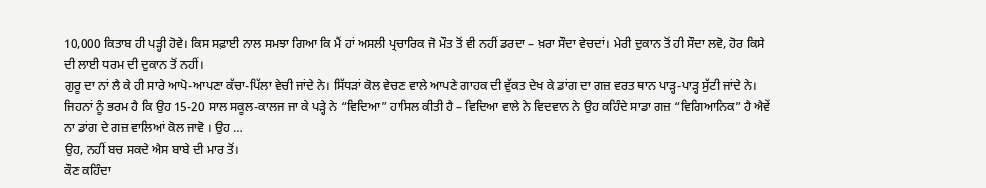10,000 ਕਿਤਾਬ ਹੀ ਪੜ੍ਹੀ ਹੋਵੇ। ਕਿਸ ਸਫ਼ਾਈ ਨਾਲ ਸਮਝਾ ਗਿਆ ਕਿ ਮੈਂ ਹਾਂ ਅਸਲੀ ਪ੍ਰਚਾਰਿਕ ਜੋ ਮੌਤ ਤੋਂ ਵੀ ਨਹੀਂ ਡਰਦਾ – ਖ਼ਰਾ ਸੌਦਾ ਵੇਚਦਾਂ। ਮੇਰੀ ਦੁਕਾਨ ਤੋਂ ਹੀ ਸੌਦਾ ਲਵੋ, ਹੋਰ ਕਿਸੇ ਦੀ ਲਾਈ ਧਰਮ ਦੀ ਦੁਕਾਨ ਤੋਂ ਨਹੀਂ।
ਗੁਰੂ ਦਾ ਨਾਂ ਲੈ ਕੇ ਹੀ ਸਾਰੇ ਆਪੋ-ਆਪਣਾ ਕੱਚਾ-ਪਿੱਲਾ ਵੇਚੀ ਜਾਂਦੇ ਨੇ। ਸਿੱਧੜਾਂ ਕੋਲ ਵੇਚਣ ਵਾਲੇ ਆਪਣੇ ਗਾਹਕ ਦੀ ਵੁੱਕਤ ਦੇਖ ਕੇ ਡਾਂਗ ਦਾ ਗਜ਼ ਵਰਤ ਥਾਨ ਪਾੜ੍ਹ-ਪਾੜ੍ਹ ਸੁੱਟੀ ਜਾਂਦੇ ਨੇ। ਜਿਹਨਾਂ ਨੂੰ ਭਰਮ ਹੈ ਕਿ ਉਹ 15-20 ਸਾਲ ਸਕੂਲ-ਕਾਲਜ ਜਾ ਕੇ ਪੜ੍ਹੇ ਨੇ “ਵਿਦਿਆ” ਹਾਸਿਲ ਕੀਤੀ ਹੈ – ਵਿਦਿਆ ਵਾਲੇ ਨੇ ਵਿਦਵਾਨ ਨੇ ਉਹ ਕਹਿੰਦੇ ਸਾਡਾ ਗਜ਼ “ਵਿਗਿਆਨਿਕ” ਹੈ ਐਵੇਂ ਨਾ ਡਾਂਗ ਦੇ ਗਜ਼ ਵਾਲਿਆਂ ਕੋਲ ਜਾਵੋ । ਉਹ …
ਉਹ, ਨਹੀਂ ਬਚ ਸਕਦੇ ਐਸ ਬਾਬੇ ਦੀ ਮਾਰ ਤੋਂ।
ਕੌਣ ਕਹਿੰਦਾ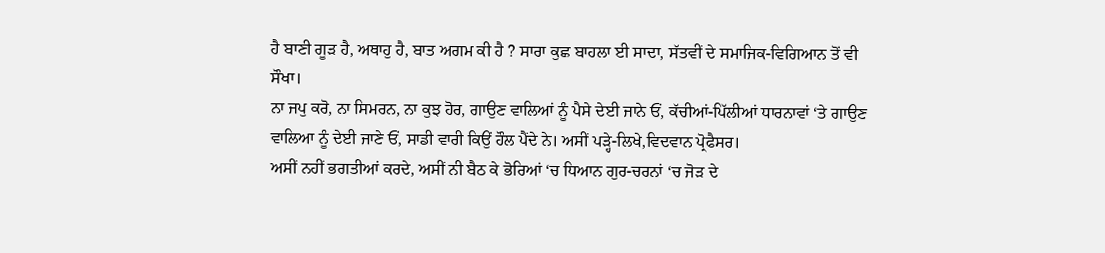ਹੈ ਬਾਣੀ ਗੂੜ ਹੈ, ਅਥਾਹੁ ਹੈ, ਬਾਤ ਅਗਮ ਕੀ ਹੈ ? ਸਾਰਾ ਕੁਛ ਬਾਹਲਾ ਈ ਸਾਦਾ, ਸੱਤਵੀਂ ਦੇ ਸਮਾਜਿਕ-ਵਿਗਿਆਨ ਤੋਂ ਵੀ ਸੌਖਾ।
ਨਾ ਜਪੁ ਕਰੋ, ਨਾ ਸਿਮਰਨ, ਨਾ ਕੁਝ ਹੋਰ, ਗਾਉਣ ਵਾਲਿਆਂ ਨੂੰ ਪੈਸੇ ਦੇਈ ਜਾਨੇ ਓਂ, ਕੱਚੀਆਂ-ਪਿੱਲੀਆਂ ਧਾਰਨਾਵਾਂ ‘ਤੇ ਗਾਉਣ ਵਾਲਿਆ ਨੂੰ ਦੇਈ ਜਾਣੇ ਓਂ, ਸਾਡੀ ਵਾਰੀ ਕਿਉਂ ਹੌਲ ਪੈਂਦੇ ਨੇ। ਅਸੀਂ ਪੜ੍ਹੇ-ਲਿਖੇ,ਵਿਦਵਾਨ ਪ੍ਰੋਫੈਸਰ।
ਅਸੀਂ ਨਹੀਂ ਭਗਤੀਆਂ ਕਰਦੇ, ਅਸੀਂ ਨੀ ਬੈਠ ਕੇ ਭੋਰਿਆਂ ‘ਚ ਧਿਆਨ ਗੁਰ-ਚਰਨਾਂ ‘ਚ ਜੋੜ ਦੇ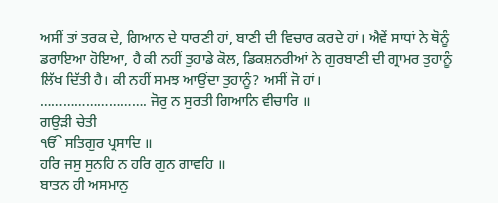ਅਸੀਂ ਤਾਂ ਤਰਕ ਦੇ, ਗਿਆਨ ਦੇ ਧਾਰਣੀ ਹਾਂ, ਬਾਣੀ ਦੀ ਵਿਚਾਰ ਕਰਦੇ ਹਾਂ। ਐਵੇਂ ਸਾਧਾਂ ਨੇ ਥੋਨੂੰ ਡਰਾਇਆ ਹੋਇਆ, ਹੈ ਕੀ ਨਹੀਂ ਤੁਹਾਡੇ ਕੋਲ, ਡਿਕਸ਼ਨਰੀਆਂ ਨੇ ਗੁਰਬਾਣੀ ਦੀ ਗ੍ਰਾਮਰ ਤੁਹਾਨੂੰ ਲਿੱਖ ਦਿੱਤੀ ਹੈ। ਕੀ ਨਹੀਂ ਸਮਝ ਆਉਂਦਾ ਤੁਹਾਨੂੰ? ਅਸੀਂ ਜੋ ਹਾਂ।
………………………. ਜੋਰੁ ਨ ਸੁਰਤੀ ਗਿਆਨਿ ਵੀਚਾਰਿ ॥
ਗਉੜੀ ਚੇਤੀ
ੴ ਸਤਿਗੁਰ ਪ੍ਰਸਾਦਿ ॥
ਹਰਿ ਜਸੁ ਸੁਨਹਿ ਨ ਹਰਿ ਗੁਨ ਗਾਵਹਿ ॥
ਬਾਤਨ ਹੀ ਅਸਮਾਨੁ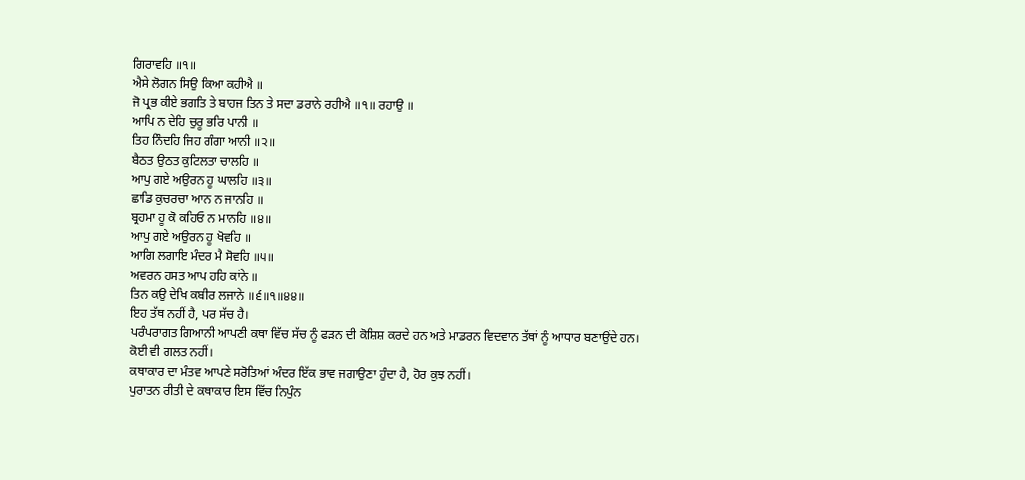ਗਿਰਾਵਹਿ ॥੧॥
ਐਸੇ ਲੋਗਨ ਸਿਉ ਕਿਆ ਕਹੀਐ ॥
ਜੋ ਪ੍ਰਭ ਕੀਏ ਭਗਤਿ ਤੇ ਬਾਹਜ ਤਿਨ ਤੇ ਸਦਾ ਡਰਾਨੇ ਰਹੀਐ ॥੧॥ ਰਹਾਉ ॥
ਆਪਿ ਨ ਦੇਹਿ ਚੁਰੂ ਭਰਿ ਪਾਨੀ ॥
ਤਿਹ ਨਿੰਦਹਿ ਜਿਹ ਗੰਗਾ ਆਨੀ ॥੨॥
ਬੈਠਤ ਉਠਤ ਕੁਟਿਲਤਾ ਚਾਲਹਿ ॥
ਆਪੁ ਗਏ ਅਉਰਨ ਹੂ ਘਾਲਹਿ ॥੩॥
ਛਾਡਿ ਕੁਚਰਚਾ ਆਨ ਨ ਜਾਨਹਿ ॥
ਬ੍ਰਹਮਾ ਹੂ ਕੋ ਕਹਿਓ ਨ ਮਾਨਹਿ ॥੪॥
ਆਪੁ ਗਏ ਅਉਰਨ ਹੂ ਖੋਵਹਿ ॥
ਆਗਿ ਲਗਾਇ ਮੰਦਰ ਮੈ ਸੋਵਹਿ ॥੫॥
ਅਵਰਨ ਹਸਤ ਆਪ ਹਹਿ ਕਾਂਨੇ ॥
ਤਿਨ ਕਉ ਦੇਖਿ ਕਬੀਰ ਲਜਾਨੇ ॥੬॥੧॥੪੪॥
ਇਹ ਤੱਥ ਨਹੀਂ ਹੈ, ਪਰ ਸੱਚ ਹੈ।
ਪਰੰਪਰਾਗਤ ਗਿਆਨੀ ਆਪਣੀ ਕਥਾ ਵਿੱਚ ਸੱਚ ਨੂੰ ਫੜਨ ਦੀ ਕੋਸ਼ਿਸ਼ ਕਰਦੇ ਹਨ ਅਤੇ ਮਾਡਰਨ ਵਿਦਵਾਨ ਤੱਥਾਂ ਨੂੰ ਆਧਾਰ ਬਣਾਉਂਦੇ ਹਨ।
ਕੋਈ ਵੀ ਗਲਤ ਨਹੀਂ।
ਕਥਾਕਾਰ ਦਾ ਮੰਤਵ ਆਪਣੇ ਸਰੋਤਿਆਂ ਅੰਦਰ ਇੱਕ ਭਾਵ ਜਗਾਉਣਾ ਹੁੰਦਾ ਹੈ, ਹੋਰ ਕੁਝ ਨਹੀਂ।
ਪੁਰਾਤਨ ਰੀਤੀ ਦੇ ਕਥਾਕਾਰ ਇਸ ਵਿੱਚ ਨਿਪੁੰਨ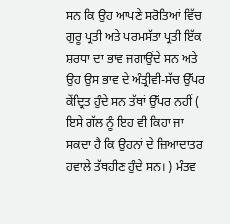ਸਨ ਕਿ ਉਹ ਆਪਣੇ ਸਰੋਤਿਆਂ ਵਿੱਚ ਗੁਰੂ ਪ੍ਰਤੀ ਅਤੇ ਪਰਮਸੱਤਾ ਪ੍ਰਤੀ ਇੱਕ ਸ਼ਰਧਾ ਦਾ ਭਾਵ ਜਗਾਉਂਦੇ ਸਨ ਅਤੇ ਉਹ ਉਸ ਭਾਵ ਦੇ ਅੰਤ੍ਰੀਵੀ-ਸੱਚ ਉੱਪਰ ਕੇਂਦ੍ਰਿਤ ਹੁੰਦੇ ਸਨ ਤੱਥਾਂ ਉੱਪਰ ਨਹੀਂ ( ਇਸੇ ਗੱਲ ਨੂੰ ਇਹ ਵੀ ਕਿਹਾ ਜਾ ਸਕਦਾ ਹੈ ਕਿ ਉਹਨਾਂ ਦੇ ਜ਼ਿਆਦਾਤਰ ਹਵਾਲੇ ਤੱਥਹੀਣ ਹੁੰਦੇ ਸਨ। ) ਮੰਤਵ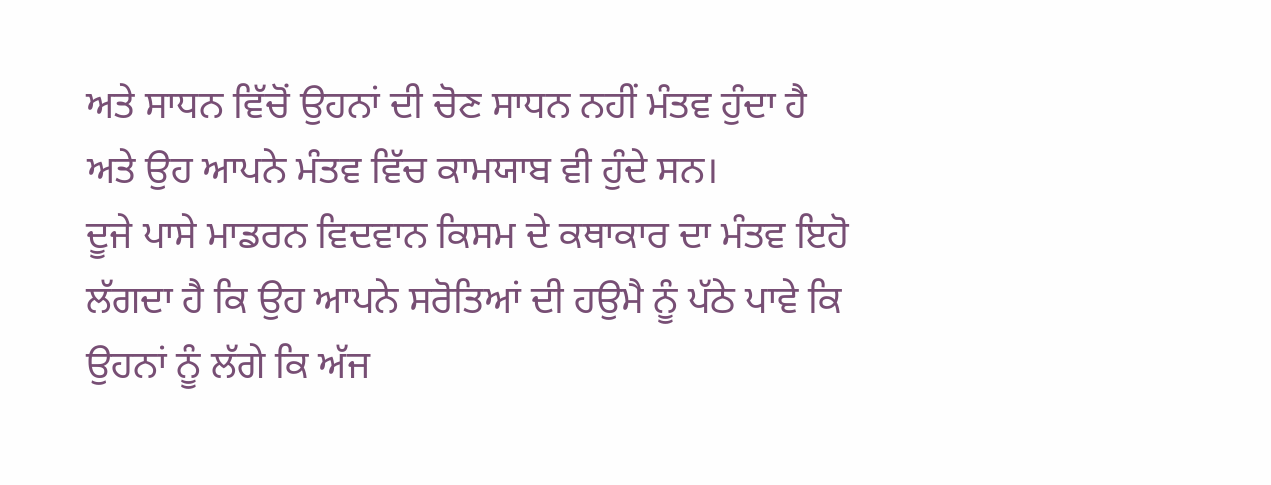ਅਤੇ ਸਾਧਨ ਵਿੱਚੋਂ ਉਹਨਾਂ ਦੀ ਚੋਣ ਸਾਧਨ ਨਹੀਂ ਮੰਤਵ ਹੁੰਦਾ ਹੈ ਅਤੇ ਉਹ ਆਪਨੇ ਮੰਤਵ ਵਿੱਚ ਕਾਮਯਾਬ ਵੀ ਹੁੰਦੇ ਸਨ।
ਦੂਜੇ ਪਾਸੇ ਮਾਡਰਨ ਵਿਦਵਾਨ ਕਿਸਮ ਦੇ ਕਥਾਕਾਰ ਦਾ ਮੰਤਵ ਇਹੋ ਲੱਗਦਾ ਹੈ ਕਿ ਉਹ ਆਪਨੇ ਸਰੋਤਿਆਂ ਦੀ ਹਉਮੈ ਨੂੰ ਪੱਠੇ ਪਾਵੇ ਕਿ ਉਹਨਾਂ ਨੂੰ ਲੱਗੇ ਕਿ ਅੱਜ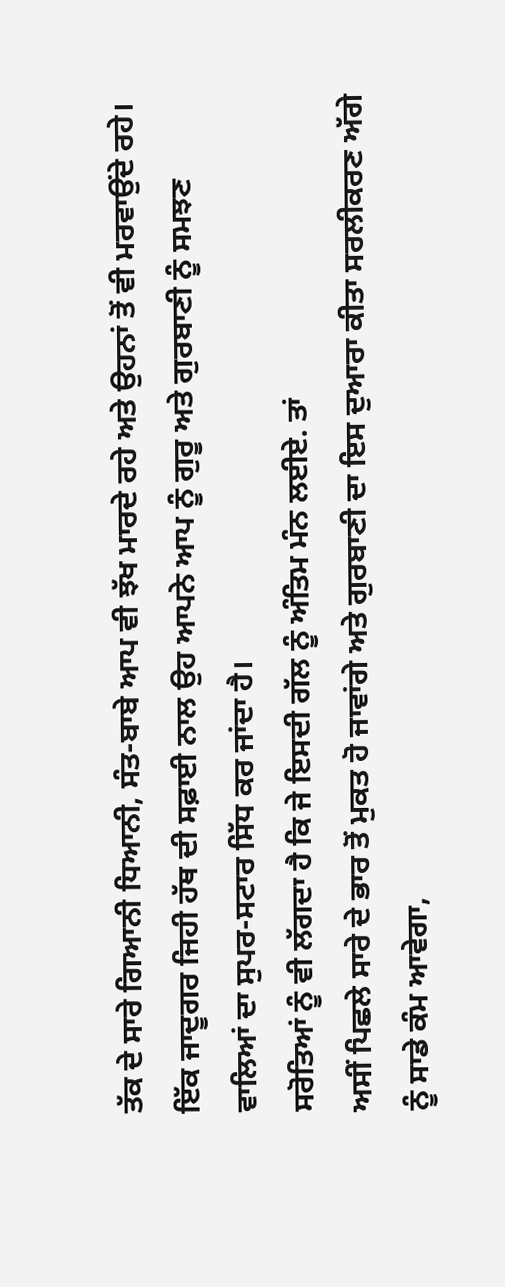ਤੱਕ ਦੇ ਸਾਰੇ ਗਿਆਨੀ ਧਿਆਨੀ, ਸੰਤ-ਬਾਬੇ ਆਪ ਵੀ ਝੱਖ ਮਾਰਦੇ ਰਹੇ ਅਤੇ ਉਹਨਾਂ ਤੋਂ ਵੀ ਮਰਵਾਉਂਦੇ ਰਹੇ। ਇੱਕ ਜਾਦੂਗਰ ਜਿਹੀ ਹੱਥ ਦੀ ਸਫ਼ਾਈ ਨਾਲ ਉਹ ਆਪਨੇ ਆਪ ਨੂੰ ਗੁਰੂ ਅਤੇ ਗੁਰਬਾਣੀ ਨੂੰ ਸਮਝਣ ਵਾਲਿਆਂ ਦਾ ਸੁਪਰ-ਸਟਾਰ ਸਿੱਧ ਕਰ ਜਾਂਦਾ ਹੈ।
ਸਰੋਤਿਆਂ ਨੂੰ ਵੀ ਲੱਗਦਾ ਹੈ ਕਿ ਜੇ ਇਸਦੀ ਗੱਲ ਨੂੰ ਅੰਤਿਮ ਮੰਨ ਲਈਏ. ਤਾਂ
ਅਸੀਂ ਪਿਛਲੇ ਸਾਰੇ ਦੇ ਭਾਰ ਤੋਂ ਮੁਕਤ ਹੋ ਜਾਵਾਂਗੇ ਅਤੇ ਗੁਰਬਾਣੀ ਦਾ ਇਸ ਦੁਆਰਾ ਕੀਤਾ ਸਰਲੀਕਰਣ ਅੱਗੇ ਨੂੰ ਸਾਡੇ ਕੰਮ ਆਵੇਗਾ,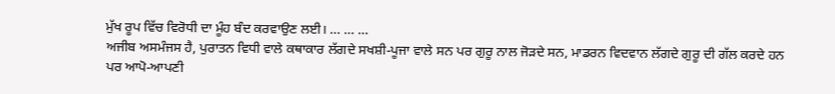ਮੁੱਖ ਰੂਪ ਵਿੱਚ ਵਿਰੋਧੀ ਦਾ ਮੂੰਹ ਬੰਦ ਕਰਵਾਉਣ ਲਈ। … … …
ਅਜੀਬ ਅਸਮੰਜਸ ਹੈ, ਪੁਰਾਤਨ ਵਿਧੀ ਵਾਲੇ ਕਥਾਕਾਰ ਲੱਗਦੇ ਸਖਸ਼ੀ-ਪੂਜਾ ਵਾਲੇ ਸਨ ਪਰ ਗੁਰੂ ਨਾਲ ਜੋੜਦੇ ਸਨ, ਮਾਡਰਨ ਵਿਦਵਾਨ ਲੱਗਦੇ ਗੁਰੂ ਦੀ ਗੱਲ ਕਰਦੇ ਹਨ ਪਰ ਆਪੋ-ਆਪਣੀ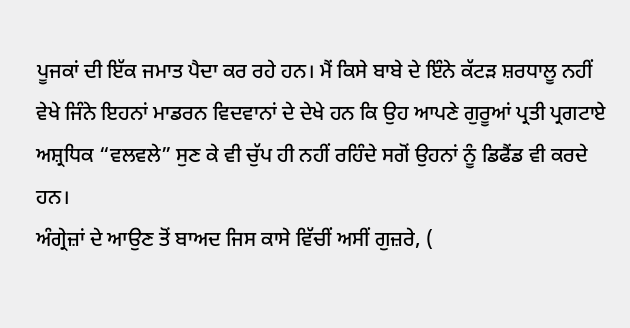ਪੂਜਕਾਂ ਦੀ ਇੱਕ ਜਮਾਤ ਪੈਦਾ ਕਰ ਰਹੇ ਹਨ। ਮੈਂ ਕਿਸੇ ਬਾਬੇ ਦੇ ਇੰਨੇ ਕੱਟੜ ਸ਼ਰਧਾਲੂ ਨਹੀਂ ਵੇਖੇ ਜਿੰਨੇ ਇਹਨਾਂ ਮਾਡਰਨ ਵਿਦਵਾਨਾਂ ਦੇ ਦੇਖੇ ਹਨ ਕਿ ਉਹ ਆਪਣੇ ਗੁਰੂਆਂ ਪ੍ਰਤੀ ਪ੍ਰਗਟਾਏ ਅਸ਼੍ਰਧਿਕ “ਵਲਵਲੇ” ਸੁਣ ਕੇ ਵੀ ਚੁੱਪ ਹੀ ਨਹੀਂ ਰਹਿੰਦੇ ਸਗੋਂ ਉਹਨਾਂ ਨੂੰ ਡਿਫੈਂਡ ਵੀ ਕਰਦੇ ਹਨ।
ਅੰਗ੍ਰੇਜ਼ਾਂ ਦੇ ਆਉਣ ਤੋਂ ਬਾਅਦ ਜਿਸ ਕਾਸੇ ਵਿੱਚੀਂ ਅਸੀਂ ਗੁਜ਼ਰੇ, (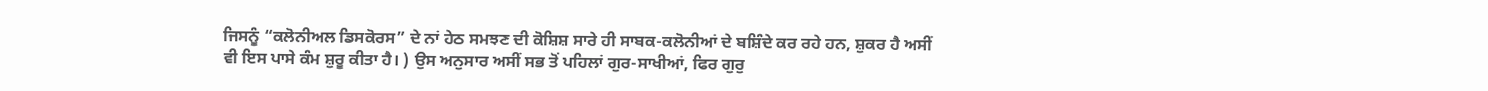ਜਿਸਨੂੰ “ਕਲੋਨੀਅਲ ਡਿਸਕੋਰਸ” ਦੇ ਨਾਂ ਹੇਠ ਸਮਝਣ ਦੀ ਕੋਸ਼ਿਸ਼ ਸਾਰੇ ਹੀ ਸਾਬਕ-ਕਲੋਨੀਆਂ ਦੇ ਬਸ਼ਿੰਦੇ ਕਰ ਰਹੇ ਹਨ, ਸ਼ੁਕਰ ਹੈ ਅਸੀਂ ਵੀ ਇਸ ਪਾਸੇ ਕੰਮ ਸ਼ੁਰੂ ਕੀਤਾ ਹੈ। ) ਉਸ ਅਨੁਸਾਰ ਅਸੀਂ ਸਭ ਤੋਂ ਪਹਿਲਾਂ ਗੁਰ-ਸਾਖੀਆਂ, ਫਿਰ ਗੁਰੁ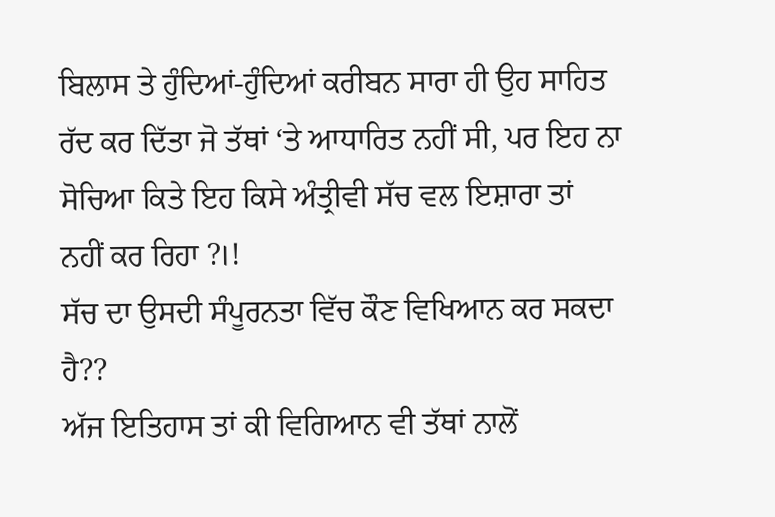ਬਿਲਾਸ ਤੇ ਹੁੰਦਿਆਂ-ਹੁੰਦਿਆਂ ਕਰੀਬਨ ਸਾਰਾ ਹੀ ਉਹ ਸਾਹਿਤ ਰੱਦ ਕਰ ਦਿੱਤਾ ਜੋ ਤੱਥਾਂ ‘ਤੇ ਆਧਾਰਿਤ ਨਹੀਂ ਸੀ, ਪਰ ਇਹ ਨਾ ਸੋਚਿਆ ਕਿਤੇ ਇਹ ਕਿਸੇ ਅੰਤ੍ਰੀਵੀ ਸੱਚ ਵਲ ਇਸ਼ਾਰਾ ਤਾਂ ਨਹੀਂ ਕਰ ਰਿਹਾ ?।!
ਸੱਚ ਦਾ ਉਸਦੀ ਸੰਪੂਰਨਤਾ ਵਿੱਚ ਕੌਣ ਵਿਖਿਆਨ ਕਰ ਸਕਦਾ ਹੈ??
ਅੱਜ ਇਤਿਹਾਸ ਤਾਂ ਕੀ ਵਿਗਿਆਨ ਵੀ ਤੱਥਾਂ ਨਾਲੋਂ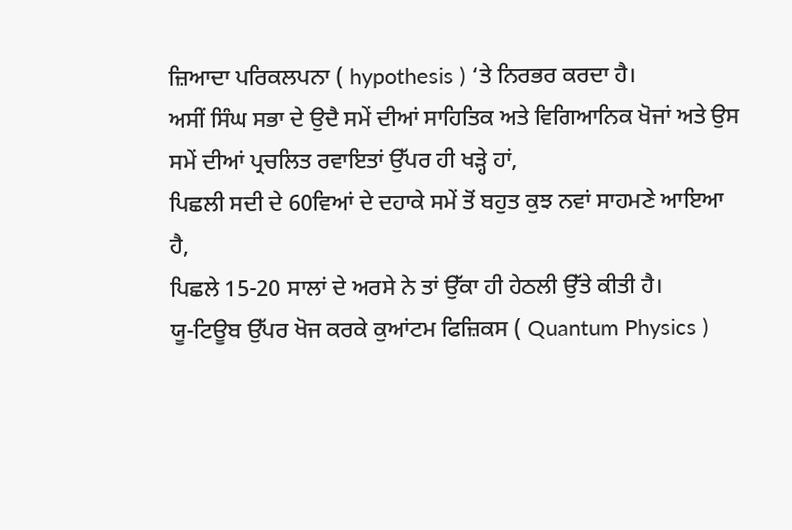ਜ਼ਿਆਦਾ ਪਰਿਕਲਪਨਾ ( hypothesis ) ‘ਤੇ ਨਿਰਭਰ ਕਰਦਾ ਹੈ।
ਅਸੀਂ ਸਿੰਘ ਸਭਾ ਦੇ ਉਦੈ ਸਮੇਂ ਦੀਆਂ ਸਾਹਿਤਿਕ ਅਤੇ ਵਿਗਿਆਨਿਕ ਖੋਜਾਂ ਅਤੇ ਉਸ ਸਮੇਂ ਦੀਆਂ ਪ੍ਰਚਲਿਤ ਰਵਾਇਤਾਂ ਉੱਪਰ ਹੀ ਖੜ੍ਹੇ ਹਾਂ,
ਪਿਛਲੀ ਸਦੀ ਦੇ 60ਵਿਆਂ ਦੇ ਦਹਾਕੇ ਸਮੇਂ ਤੋਂ ਬਹੁਤ ਕੁਝ ਨਵਾਂ ਸਾਹਮਣੇ ਆਇਆ ਹੈ,
ਪਿਛਲੇ 15-20 ਸਾਲਾਂ ਦੇ ਅਰਸੇ ਨੇ ਤਾਂ ਉੱਕਾ ਹੀ ਹੇਠਲੀ ਉੱਤੇ ਕੀਤੀ ਹੈ।
ਯੂ-ਟਿਊਬ ਉੱਪਰ ਖੋਜ ਕਰਕੇ ਕੁਆਂਟਮ ਫਿਜ਼ਿਕਸ ( Quantum Physics )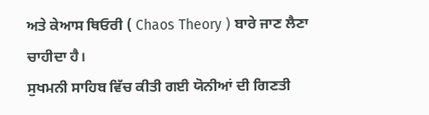ਅਤੇ ਕੇਆਸ ਥਿਓਰੀ ( Chaos Theory ) ਬਾਰੇ ਜਾਣ ਲੈਣਾ ਚਾਹੀਦਾ ਹੈ।
ਸੁਖਮਨੀ ਸਾਹਿਬ ਵਿੱਚ ਕੀਤੀ ਗਈ ਯੋਨੀਆਂ ਦੀ ਗਿਣਤੀ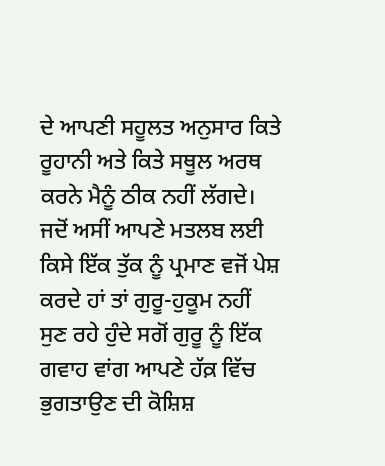ਦੇ ਆਪਣੀ ਸਹੂਲਤ ਅਨੁਸਾਰ ਕਿਤੇ ਰੂਹਾਨੀ ਅਤੇ ਕਿਤੇ ਸਥੂਲ ਅਰਥ ਕਰਨੇ ਮੈਨੂੰ ਠੀਕ ਨਹੀਂ ਲੱਗਦੇ। ਜਦੋਂ ਅਸੀਂ ਆਪਣੇ ਮਤਲਬ ਲਈ ਕਿਸੇ ਇੱਕ ਤੁੱਕ ਨੂੰ ਪ੍ਰਮਾਣ ਵਜੋਂ ਪੇਸ਼ ਕਰਦੇ ਹਾਂ ਤਾਂ ਗੁਰੂ-ਹੁਕੂਮ ਨਹੀਂ ਸੁਣ ਰਹੇ ਹੁੰਦੇ ਸਗੋਂ ਗੁਰੂ ਨੂੰ ਇੱਕ ਗਵਾਹ ਵਾਂਗ ਆਪਣੇ ਹੱਕ਼ ਵਿੱਚ ਭੁਗਤਾਉਣ ਦੀ ਕੋਸ਼ਿਸ਼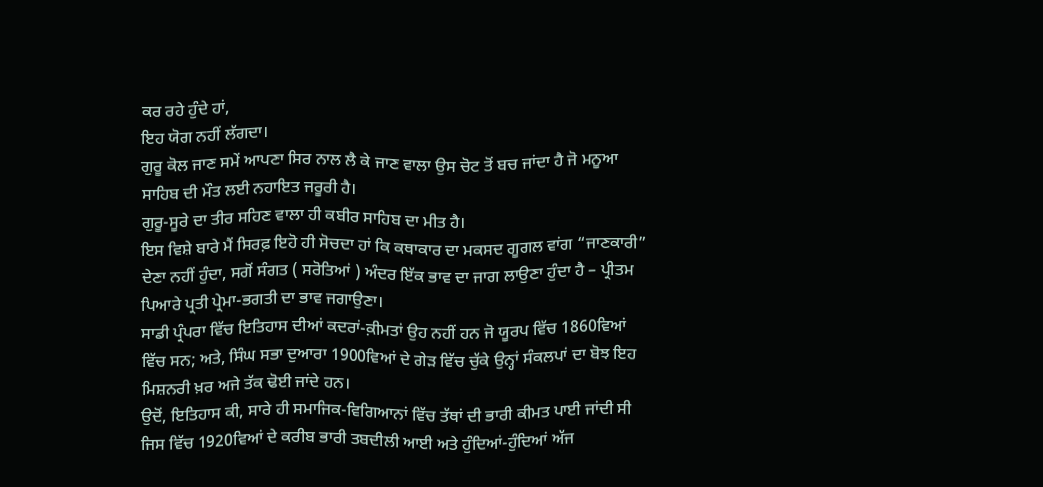ਕਰ ਰਹੇ ਹੁੰਦੇ ਹਾਂ,
ਇਹ ਯੋਗ ਨਹੀਂ ਲੱਗਦਾ।
ਗੁਰੂ ਕੋਲ ਜਾਣ ਸਮੇਂ ਆਪਣਾ ਸਿਰ ਨਾਲ ਲੈ ਕੇ ਜਾਣ ਵਾਲਾ ਉਸ ਚੋਟ ਤੋਂ ਬਚ ਜਾਂਦਾ ਹੈ ਜੋ ਮਨੂਆ ਸਾਹਿਬ ਦੀ ਮੌਤ ਲਈ ਨਹਾਇਤ ਜਰੂਰੀ ਹੈ।
ਗੁਰੂ-ਸੂਰੇ ਦਾ ਤੀਰ ਸਹਿਣ ਵਾਲਾ ਹੀ ਕਬੀਰ ਸਾਹਿਬ ਦਾ ਮੀਤ ਹੈ।
ਇਸ ਵਿਸ਼ੇ ਬਾਰੇ ਮੈਂ ਸਿਰਫ਼ ਇਹੋ ਹੀ ਸੋਚਦਾ ਹਾਂ ਕਿ ਕਥਾਕਾਰ ਦਾ ਮਕਸਦ ਗੂਗਲ ਵਾਂਗ “ਜਾਣਕਾਰੀ” ਦੇਣਾ ਨਹੀਂ ਹੁੰਦਾ, ਸਗੋਂ ਸੰਗਤ ( ਸਰੋਤਿਆਂ ) ਅੰਦਰ ਇੱਕ ਭਾਵ ਦਾ ਜਾਗ ਲਾਉਣਾ ਹੁੰਦਾ ਹੈ – ਪ੍ਰੀਤਮ ਪਿਆਰੇ ਪ੍ਰਤੀ ਪ੍ਰੇਮਾ-ਭਗਤੀ ਦਾ ਭਾਵ ਜਗਾਉਣਾ।
ਸਾਡੀ ਪ੍ਰੰਪਰਾ ਵਿੱਚ ਇਤਿਹਾਸ ਦੀਆਂ ਕਦਰਾਂ-ਕ਼ੀਮਤਾਂ ਉਹ ਨਹੀਂ ਹਨ ਜੋ ਯੂਰਪ ਵਿੱਚ 1860ਵਿਆਂ ਵਿੱਚ ਸਨ; ਅਤੇ, ਸਿੰਘ ਸਭਾ ਦੁਆਰਾ 1900ਵਿਆਂ ਦੇ ਗੇੜ ਵਿੱਚ ਚੁੱਕੇ ਉਨ੍ਹਾਂ ਸੰਕਲਪਾਂ ਦਾ ਬੋਝ ਇਹ ਮਿਸ਼ਨਰੀ ਖ਼ਰ ਅਜੇ ਤੱਕ ਢੋਈ ਜਾਂਦੇ ਹਨ।
ਉਦੋਂ, ਇਤਿਹਾਸ ਕੀ, ਸਾਰੇ ਹੀ ਸਮਾਜਿਕ-ਵਿਗਿਆਨਾਂ ਵਿੱਚ ਤੱਥਾਂ ਦੀ ਭਾਰੀ ਕੀਮਤ ਪਾਈ ਜਾਂਦੀ ਸੀ ਜਿਸ ਵਿੱਚ 1920ਵਿਆਂ ਦੇ ਕਰੀਬ ਭਾਰੀ ਤਬਦੀਲੀ ਆਈ ਅਤੇ ਹੁੰਦਿਆਂ-ਹੁੰਦਿਆਂ ਅੱਜ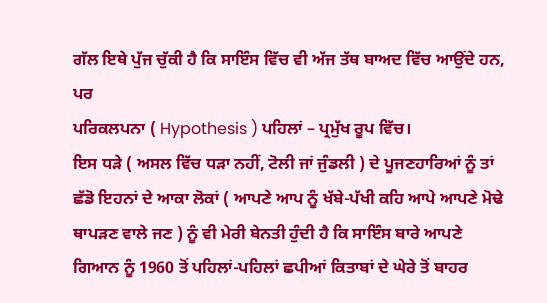ਗੱਲ ਇਥੇ ਪੁੱਜ ਚੁੱਕੀ ਹੈ ਕਿ ਸਾਇੰਸ ਵਿੱਚ ਵੀ ਅੱਜ ਤੱਥ ਬਾਅਦ ਵਿੱਚ ਆਉਂਦੇ ਹਨ, ਪਰ
ਪਰਿਕਲਪਨਾ ( Hypothesis ) ਪਹਿਲਾਂ – ਪ੍ਰਮੁੱਖ ਰੂਪ ਵਿੱਚ।
ਇਸ ਧੜੇ ( ਅਸਲ ਵਿੱਚ ਧੜਾ ਨਹੀਂ, ਟੋਲੀ ਜਾਂ ਜੁੰਡਲੀ ) ਦੇ ਪੂਜਣਹਾਰਿਆਂ ਨੂੰ ਤਾਂ ਛੱਡੋ ਇਹਨਾਂ ਦੇ ਆਕਾ ਲੋਕਾਂ ( ਆਪਣੇ ਆਪ ਨੂੰ ਖੱਬੇ-ਪੱਖੀ ਕਹਿ ਆਪੇ ਆਪਣੇ ਮੋਢੇ ਥਾਪੜਣ ਵਾਲੇ ਜਣ ) ਨੂੰ ਵੀ ਮੇਰੀ ਬੇਨਤੀ ਹੁੰਦੀ ਹੈ ਕਿ ਸਾਇੰਸ ਬਾਰੇ ਆਪਣੇ ਗਿਆਨ ਨੂੰ 1960 ਤੋਂ ਪਹਿਲਾਂ-ਪਹਿਲਾਂ ਛਪੀਆਂ ਕਿਤਾਬਾਂ ਦੇ ਘੇਰੇ ਤੋਂ ਬਾਹਰ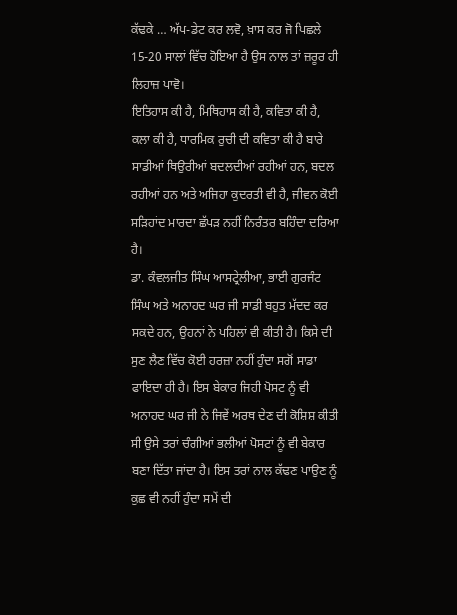ਕੱਢਕੇ … ਅੱਪ-ਡੇਟ ਕਰ ਲਵੋ, ਖ਼ਾਸ ਕਰ ਜੋ ਪਿਛਲੇ 15-20 ਸਾਲਾਂ ਵਿੱਚ ਹੋਇਆ ਹੈ ਉਸ ਨਾਲ ਤਾਂ ਜ਼ਰੂਰ ਹੀ ਲਿਹਾਜ਼ ਪਾਵੋ।
ਇਤਿਹਾਸ ਕੀ ਹੈ, ਮਿਥਿਹਾਸ ਕੀ ਹੈ, ਕਵਿਤਾ ਕੀ ਹੈ, ਕਲਾ ਕੀ ਹੈ, ਧਾਰਮਿਕ ਰੁਚੀ ਦੀ ਕਵਿਤਾ ਕੀ ਹੈ ਬਾਰੇ ਸਾਡੀਆਂ ਥਿਉਰੀਆਂ ਬਦਲਦੀਆਂ ਰਹੀਆਂ ਹਨ, ਬਦਲ ਰਹੀਆਂ ਹਨ ਅਤੇ ਅਜਿਹਾ ਕੁਦਰਤੀ ਵੀ ਹੈ, ਜੀਵਨ ਕੋਈ ਸੜਿਹਾਂਦ ਮਾਰਦਾ ਛੱਪੜ ਨਹੀਂ ਨਿਰੰਤਰ ਬਹਿੰਦਾ ਦਰਿਆ ਹੈ।
ਡਾ. ਕੰਵਲਜੀਤ ਸਿੰਘ ਆਸਟ੍ਰੇਲੀਆ, ਭਾਈ ਗੁਰਜੰਟ ਸਿੰਘ ਅਤੇ ਅਨਾਹਦ ਘਰ ਜੀ ਸਾਡੀ ਬਹੁਤ ਮੱਦਦ ਕਰ ਸਕਦੇ ਹਨ, ਉਹਨਾਂ ਨੇ ਪਹਿਲਾਂ ਵੀ ਕੀਤੀ ਹੈ। ਕਿਸੇ ਦੀ ਸੁਣ ਲੈਣ ਵਿੱਚ ਕੋਈ ਹਰਜ਼ਾ ਨਹੀਂ ਹੁੰਦਾ ਸਗੋਂ ਸਾਡਾ ਫਾਇਦਾ ਹੀ ਹੈ। ਇਸ ਬੇਕਾਰ ਜਿਹੀ ਪੋਸਟ ਨੂੰ ਵੀ ਅਨਾਹਦ ਘਰ ਜੀ ਨੇ ਜਿਵੇਂ ਅਰਥ ਦੇਣ ਦੀ ਕੋਸ਼ਿਸ਼ ਕੀਤੀ ਸੀ ਉਸੇ ਤਰਾਂ ਚੰਗੀਆਂ ਭਲੀਆਂ ਪੋਸਟਾਂ ਨੂੰ ਵੀ ਬੇਕਾਰ ਬਣਾ ਦਿੱਤਾ ਜਾਂਦਾ ਹੈ। ਇਸ ਤਰਾਂ ਨਾਲ ਕੱਢਣ ਪਾਉਣ ਨੂੰ ਕੁਛ ਵੀ ਨਹੀਂ ਹੁੰਦਾ ਸਮੇਂ ਦੀ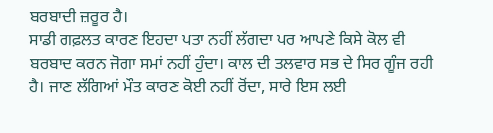ਬਰਬਾਦੀ ਜ਼ਰੂਰ ਹੈ।
ਸਾਡੀ ਗਫ਼ਲਤ ਕਾਰਣ ਇਹਦਾ ਪਤਾ ਨਹੀਂ ਲੱਗਦਾ ਪਰ ਆਪਣੇ ਕਿਸੇ ਕੋਲ ਵੀ ਬਰਬਾਦ ਕਰਨ ਜੋਗਾ ਸਮਾਂ ਨਹੀਂ ਹੁੰਦਾ। ਕਾਲ ਦੀ ਤਲਵਾਰ ਸਭ ਦੇ ਸਿਰ ਗੂੰਜ ਰਹੀ ਹੈ। ਜਾਣ ਲੱਗਿਆਂ ਮੌਤ ਕਾਰਣ ਕੋਈ ਨਹੀਂ ਰੋਂਦਾ, ਸਾਰੇ ਇਸ ਲਈ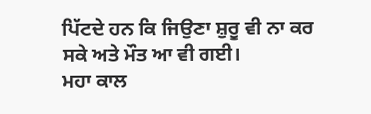ਪਿੱਟਦੇ ਹਨ ਕਿ ਜਿਉਣਾ ਸ਼ੁਰੂ ਵੀ ਨਾ ਕਰ ਸਕੇ ਅਤੇ ਮੌਤ ਆ ਵੀ ਗਈ।
ਮਹਾ ਕਾਲ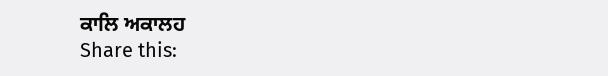ਕਾਲਿ ਅਕਾਲਹ
Share this: